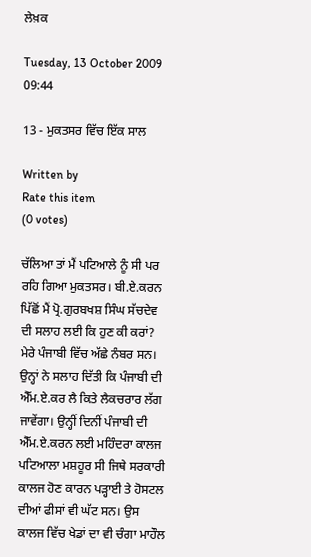ਲੇਖ਼ਕ

Tuesday, 13 October 2009 09:44

13 - ਮੁਕਤਸਰ ਵਿੱਚ ਇੱਕ ਸਾਲ

Written by
Rate this item
(0 votes)

ਚੱਲਿਆ ਤਾਂ ਮੈਂ ਪਟਿਆਲੇ ਨੂੰ ਸੀ ਪਰ ਰਹਿ ਗਿਆ ਮੁਕਤਸਰ। ਬੀ.ਏ.ਕਰਨ ਪਿੱਛੋਂ ਮੈਂ ਪ੍ਰੋ.ਗੁਰਬਖਸ਼ ਸਿੰਘ ਸੱਚਦੇਵ ਦੀ ਸਲਾਹ ਲਈ ਕਿ ਹੁਣ ਕੀ ਕਰਾਂ? ਮੇਰੇ ਪੰਜਾਬੀ ਵਿੱਚ ਅੱਛੇ ਨੰਬਰ ਸਨ। ਉਨ੍ਹਾਂ ਨੇ ਸਲਾਹ ਦਿੱਤੀ ਕਿ ਪੰਜਾਬੀ ਦੀ ਐੱਮ.ਏ.ਕਰ ਲੈ ਕਿਤੇ ਲੈਕਚਰਾਰ ਲੱਗ ਜਾਵੇਂਗਾ। ਉਨ੍ਹੀਂ ਦਿਨੀਂ ਪੰਜਾਬੀ ਦੀ ਐੱਮ.ਏ.ਕਰਨ ਲਈ ਮਹਿੰਦਰਾ ਕਾਲਜ ਪਟਿਆਲਾ ਮਸ਼ਹੂਰ ਸੀ ਜਿਥੇ ਸਰਕਾਰੀ ਕਾਲਜ ਹੋਣ ਕਾਰਨ ਪੜ੍ਹਾਈ ਤੇ ਹੋਸਟਲ ਦੀਆਂ ਫੀਸਾਂ ਵੀ ਘੱਟ ਸਨ। ਉਸ ਕਾਲਜ ਵਿੱਚ ਖੇਡਾਂ ਦਾ ਵੀ ਚੰਗਾ ਮਾਹੌਲ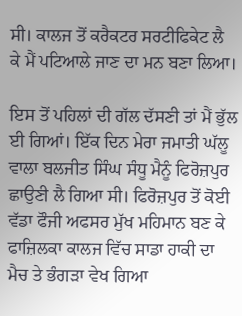ਸੀ। ਕਾਲਜ ਤੋਂ ਕਰੈਕਟਰ ਸਰਟੀਫਿਕੇਟ ਲੈ ਕੇ ਮੈਂ ਪਟਿਆਲੇ ਜਾਣ ਦਾ ਮਨ ਬਣਾ ਲਿਆ।

ਇਸ ਤੋਂ ਪਹਿਲਾਂ ਦੀ ਗੱਲ ਦੱਸਣੀ ਤਾਂ ਮੈਂ ਭੁੱਲ ਈ ਗਿਆਂ। ਇੱਕ ਦਿਨ ਮੇਰਾ ਜਮਾਤੀ ਘੱਲੂ ਵਾਲਾ ਬਲਜੀਤ ਸਿੰਘ ਸੰਧੂ ਮੈਨੂੰ ਫਿਰੋਜ਼ਪੁਰ ਛਾਉਣੀ ਲੈ ਗਿਆ ਸੀ। ਫਿਰੋਜ਼ਪੁਰ ਤੋਂ ਕੋਈ ਵੱਡਾ ਫੌਜੀ ਅਫਸਰ ਮੁੱਖ ਮਹਿਮਾਨ ਬਣ ਕੇ ਫਾਜ਼ਿਲਕਾ ਕਾਲਜ ਵਿੱਚ ਸਾਡਾ ਹਾਕੀ ਦਾ ਮੈਚ ਤੇ ਭੰਗੜਾ ਵੇਖ ਗਿਆ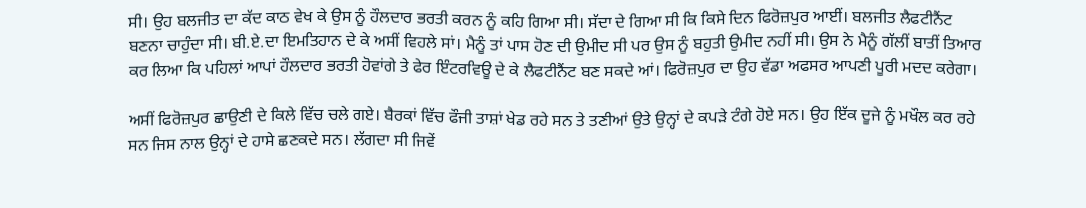ਸੀ। ਉਹ ਬਲਜੀਤ ਦਾ ਕੱਦ ਕਾਠ ਵੇਖ ਕੇ ਉਸ ਨੂੰ ਹੌਲਦਾਰ ਭਰਤੀ ਕਰਨ ਨੂੰ ਕਹਿ ਗਿਆ ਸੀ। ਸੱਦਾ ਦੇ ਗਿਆ ਸੀ ਕਿ ਕਿਸੇ ਦਿਨ ਫਿਰੋਜ਼ਪੁਰ ਆਈਂ। ਬਲਜੀਤ ਲੈਫਟੀਨੈਂਟ ਬਣਨਾ ਚਾਹੁੰਦਾ ਸੀ। ਬੀ.ਏ.ਦਾ ਇਮਤਿਹਾਨ ਦੇ ਕੇ ਅਸੀਂ ਵਿਹਲੇ ਸਾਂ। ਮੈਨੂੰ ਤਾਂ ਪਾਸ ਹੋਣ ਦੀ ਉਮੀਦ ਸੀ ਪਰ ਉਸ ਨੂੰ ਬਹੁਤੀ ਉਮੀਦ ਨਹੀਂ ਸੀ। ਉਸ ਨੇ ਮੈਨੂੰ ਗੱਲੀਂ ਬਾਤੀਂ ਤਿਆਰ ਕਰ ਲਿਆ ਕਿ ਪਹਿਲਾਂ ਆਪਾਂ ਹੌਲਦਾਰ ਭਰਤੀ ਹੋਵਾਂਗੇ ਤੇ ਫੇਰ ਇੰਟਰਵਿਊ ਦੇ ਕੇ ਲੈਫਟੀਨੈਂਟ ਬਣ ਸਕਦੇ ਆਂ। ਫਿਰੋਜ਼ਪੁਰ ਦਾ ਉਹ ਵੱਡਾ ਅਫਸਰ ਆਪਣੀ ਪੂਰੀ ਮਦਦ ਕਰੇਗਾ।

ਅਸੀਂ ਫਿਰੋਜ਼ਪੁਰ ਛਾਉਣੀ ਦੇ ਕਿਲੇ ਵਿੱਚ ਚਲੇ ਗਏ। ਬੈਰਕਾਂ ਵਿੱਚ ਫੌਜੀ ਤਾਸ਼ਾਂ ਖੇਡ ਰਹੇ ਸਨ ਤੇ ਤਣੀਆਂ ਉਤੇ ਉਨ੍ਹਾਂ ਦੇ ਕਪੜੇ ਟੰਗੇ ਹੋਏ ਸਨ। ਉਹ ਇੱਕ ਦੂਜੇ ਨੂੰ ਮਖੌਲ ਕਰ ਰਹੇ ਸਨ ਜਿਸ ਨਾਲ ਉਨ੍ਹਾਂ ਦੇ ਹਾਸੇ ਛਣਕਦੇ ਸਨ। ਲੱਗਦਾ ਸੀ ਜਿਵੇਂ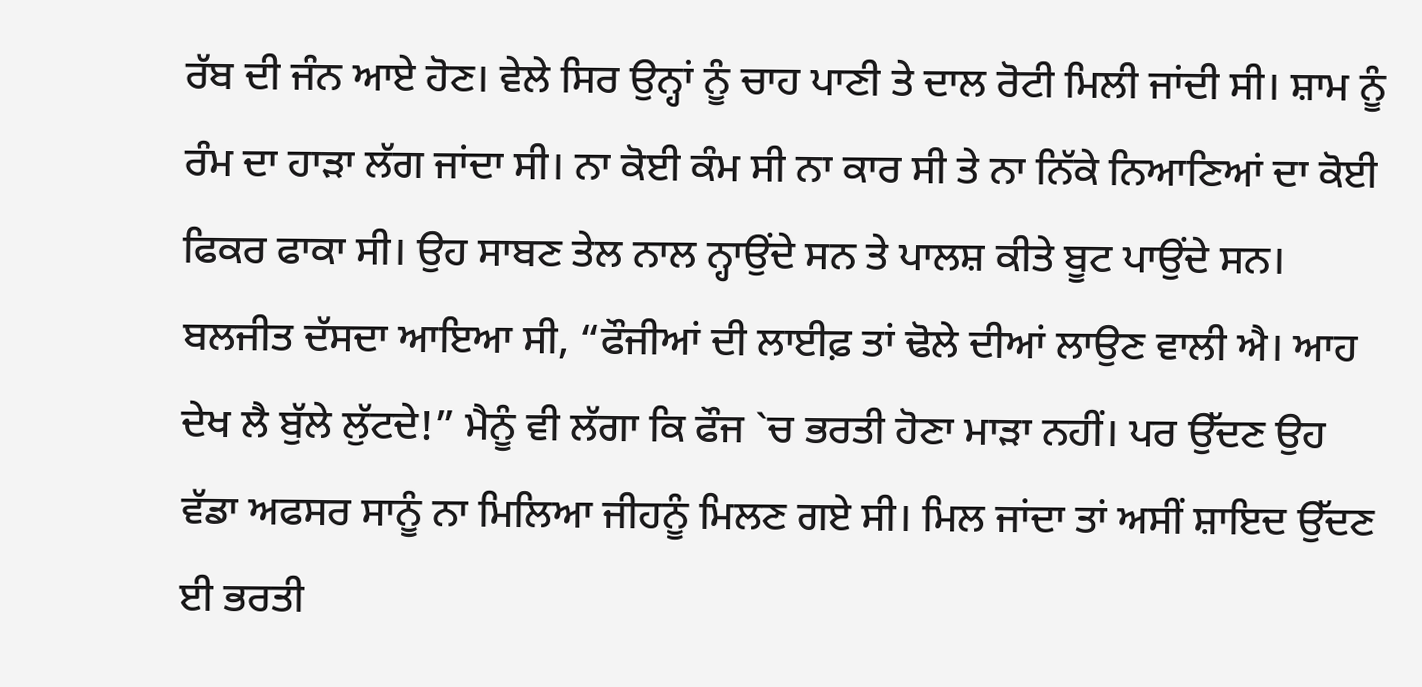ਰੱਬ ਦੀ ਜੰਨ ਆਏ ਹੋਣ। ਵੇਲੇ ਸਿਰ ਉਨ੍ਹਾਂ ਨੂੰ ਚਾਹ ਪਾਣੀ ਤੇ ਦਾਲ ਰੋਟੀ ਮਿਲੀ ਜਾਂਦੀ ਸੀ। ਸ਼ਾਮ ਨੂੰ ਰੰਮ ਦਾ ਹਾੜਾ ਲੱਗ ਜਾਂਦਾ ਸੀ। ਨਾ ਕੋਈ ਕੰਮ ਸੀ ਨਾ ਕਾਰ ਸੀ ਤੇ ਨਾ ਨਿੱਕੇ ਨਿਆਣਿਆਂ ਦਾ ਕੋਈ ਫਿਕਰ ਫਾਕਾ ਸੀ। ਉਹ ਸਾਬਣ ਤੇਲ ਨਾਲ ਨ੍ਹਾਉਂਦੇ ਸਨ ਤੇ ਪਾਲਸ਼ ਕੀਤੇ ਬੂਟ ਪਾਉਂਦੇ ਸਨ। ਬਲਜੀਤ ਦੱਸਦਾ ਆਇਆ ਸੀ, “ਫੌਜੀਆਂ ਦੀ ਲਾਈਫ਼ ਤਾਂ ਢੋਲੇ ਦੀਆਂ ਲਾਉਣ ਵਾਲੀ ਐ। ਆਹ ਦੇਖ ਲੈ ਬੁੱਲੇ ਲੁੱਟਦੇ!” ਮੈਨੂੰ ਵੀ ਲੱਗਾ ਕਿ ਫੌਜ `ਚ ਭਰਤੀ ਹੋਣਾ ਮਾੜਾ ਨਹੀਂ। ਪਰ ਉੱਦਣ ਉਹ ਵੱਡਾ ਅਫਸਰ ਸਾਨੂੰ ਨਾ ਮਿਲਿਆ ਜੀਹਨੂੰ ਮਿਲਣ ਗਏ ਸੀ। ਮਿਲ ਜਾਂਦਾ ਤਾਂ ਅਸੀਂ ਸ਼ਾਇਦ ਉੱਦਣ ਈ ਭਰਤੀ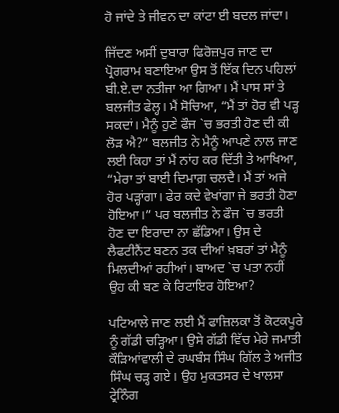ਹੋ ਜਾਂਦੇ ਤੇ ਜੀਵਨ ਦਾ ਕਾਂਟਾ ਈ ਬਦਲ ਜਾਂਦਾ।

ਜਿੱਦਣ ਅਸੀਂ ਦੁਬਾਰਾ ਫਿਰੋਜ਼ਪੁਰ ਜਾਣ ਦਾ ਪ੍ਰੋਗਰਾਮ ਬਣਾਇਆ ਉਸ ਤੋਂ ਇੱਕ ਦਿਨ ਪਹਿਲਾਂ ਬੀ.ਏ.ਦਾ ਨਤੀਜਾ ਆ ਗਿਆ। ਮੈਂ ਪਾਸ ਸਾਂ ਤੇ ਬਲਜੀਤ ਫੇਲ੍ਹ। ਮੈਂ ਸੋਚਿਆ, “ਮੈਂ ਤਾਂ ਹੋਰ ਵੀ ਪੜ੍ਹ ਸਕਦਾਂ। ਮੈਨੂੰ ਹੁਣੇ ਫੌਜ `ਚ ਭਰਤੀ ਹੋਣ ਦੀ ਕੀ ਲੋੜ ਐ?” ਬਲਜੀਤ ਨੇ ਮੈਨੂੰ ਆਪਣੇ ਨਾਲ ਜਾਣ ਲਈ ਕਿਹਾ ਤਾਂ ਮੈਂ ਨਾਂਹ ਕਰ ਦਿੱਤੀ ਤੇ ਆਖਿਆ, “ਮੇਰਾ ਤਾਂ ਬਾਈ ਦਿਮਾਗ਼ ਚਲਦੈ। ਮੈਂ ਤਾਂ ਅਜੇ ਹੋਰ ਪੜ੍ਹਾਂਗਾ। ਫੇਰ ਕਦੇ ਵੇਖਾਂਗਾ ਜੇ ਭਰਤੀ ਹੋਣਾ ਹੋਇਆ।” ਪਰ ਬਲਜੀਤ ਨੇ ਫੌਜ `ਚ ਭਰਤੀ ਹੋਣ ਦਾ ਇਰਾਦਾ ਨਾ ਛੱਡਿਆ। ਉਸ ਦੇ ਲੈਫਟੀਨੈਂਟ ਬਣਨ ਤਕ ਦੀਆਂ ਖ਼ਬਰਾਂ ਤਾਂ ਮੈਨੂੰ ਮਿਲਦੀਆਂ ਰਹੀਆਂ। ਬਾਅਦ `ਚ ਪਤਾ ਨਹੀਂ ਉਹ ਕੀ ਬਣ ਕੇ ਰਿਟਾਇਰ ਹੋਇਆ?

ਪਟਿਆਲੇ ਜਾਣ ਲਈ ਮੈਂ ਫਾਜ਼ਿਲਕਾ ਤੋਂ ਕੋਟਕਪੂਰੇ ਨੂੰ ਗੱਡੀ ਚੜ੍ਹਿਆ। ਉਸੇ ਗੱਡੀ ਵਿੱਚ ਮੇਰੇ ਜਮਾਤੀ ਕੌੜਿਆਂਵਾਲੀ ਦੇ ਰਘਬੰਸ ਸਿੰਘ ਗਿੱਲ ਤੇ ਅਜੀਤ ਸਿੰਘ ਚੜ੍ਹ ਗਏ। ਉਹ ਮੁਕਤਸਰ ਦੇ ਖਾਲਸਾ ਟ੍ਰੇਨਿੰਗ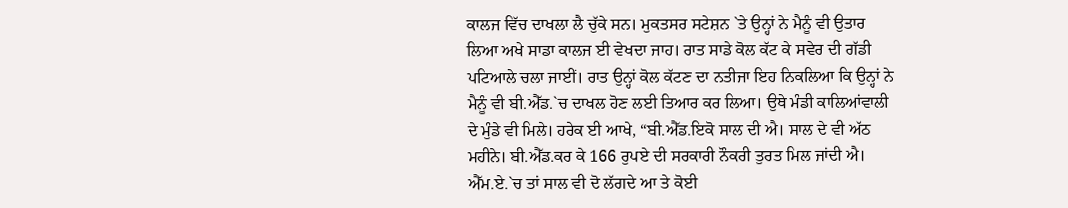ਕਾਲਜ ਵਿੱਚ ਦਾਖਲਾ ਲੈ ਚੁੱਕੇ ਸਨ। ਮੁਕਤਸਰ ਸਟੇਸ਼ਨ `ਤੇ ਉਨ੍ਹਾਂ ਨੇ ਮੈਨੂੰ ਵੀ ਉਤਾਰ ਲਿਆ ਅਖੇ ਸਾਡਾ ਕਾਲਜ ਈ ਵੇਖਦਾ ਜਾਹ। ਰਾਤ ਸਾਡੇ ਕੋਲ ਕੱਟ ਕੇ ਸਵੇਰ ਦੀ ਗੱਡੀ ਪਟਿਆਲੇ ਚਲਾ ਜਾਈਂ। ਰਾਤ ਉਨ੍ਹਾਂ ਕੋਲ ਕੱਟਣ ਦਾ ਨਤੀਜਾ ਇਹ ਨਿਕਲਿਆ ਕਿ ਉਨ੍ਹਾਂ ਨੇ ਮੈਨੂੰ ਵੀ ਬੀ.ਐੱਡ.`ਚ ਦਾਖਲ ਹੋਣ ਲਈ ਤਿਆਰ ਕਰ ਲਿਆ। ਉਥੇ ਮੰਡੀ ਕਾਲਿਆਂਵਾਲੀ ਦੇ ਮੁੰਡੇ ਵੀ ਮਿਲੇ। ਹਰੇਕ ਈ ਆਖੇ, “ਬੀ.ਐੱਡ.ਇਕੋ ਸਾਲ ਦੀ ਐ। ਸਾਲ ਦੇ ਵੀ ਅੱਠ ਮਹੀਨੇ। ਬੀ.ਐੱਡ.ਕਰ ਕੇ 166 ਰੁਪਏ ਦੀ ਸਰਕਾਰੀ ਨੌਕਰੀ ਤੁਰਤ ਮਿਲ ਜਾਂਦੀ ਐ। ਐੱਮ.ਏ.`ਚ ਤਾਂ ਸਾਲ ਵੀ ਦੋ ਲੱਗਦੇ ਆ ਤੇ ਕੋਈ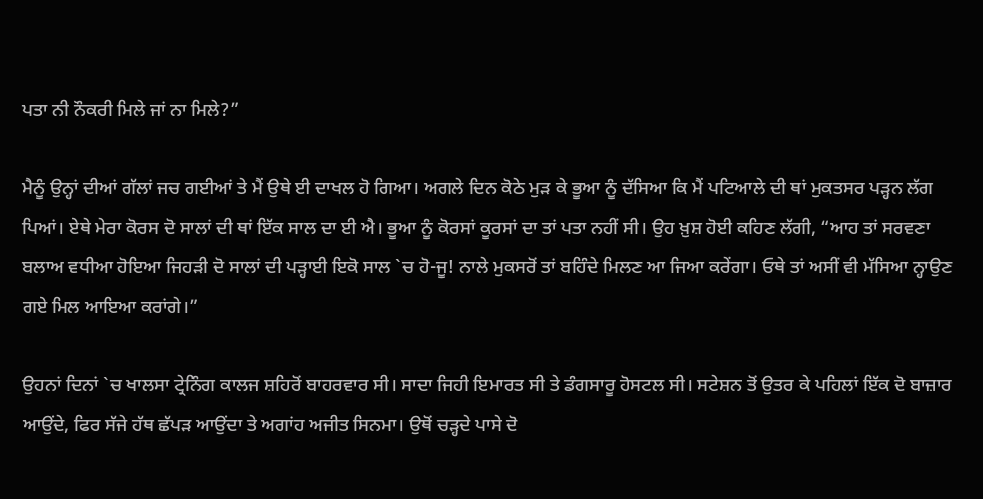ਪਤਾ ਨੀ ਨੌਕਰੀ ਮਿਲੇ ਜਾਂ ਨਾ ਮਿਲੇ?”

ਮੈਨੂੰ ਉਨ੍ਹਾਂ ਦੀਆਂ ਗੱਲਾਂ ਜਚ ਗਈਆਂ ਤੇ ਮੈਂ ਉਥੇ ਈ ਦਾਖਲ ਹੋ ਗਿਆ। ਅਗਲੇ ਦਿਨ ਕੋਠੇ ਮੁੜ ਕੇ ਭੂਆ ਨੂੰ ਦੱਸਿਆ ਕਿ ਮੈਂ ਪਟਿਆਲੇ ਦੀ ਥਾਂ ਮੁਕਤਸਰ ਪੜ੍ਹਨ ਲੱਗ ਪਿਆਂ। ਏਥੇ ਮੇਰਾ ਕੋਰਸ ਦੋ ਸਾਲਾਂ ਦੀ ਥਾਂ ਇੱਕ ਸਾਲ ਦਾ ਈ ਐ। ਭੂਆ ਨੂੰ ਕੋਰਸਾਂ ਕੂਰਸਾਂ ਦਾ ਤਾਂ ਪਤਾ ਨਹੀਂ ਸੀ। ਉਹ ਖ਼ੁਸ਼ ਹੋਈ ਕਹਿਣ ਲੱਗੀ, “ਆਹ ਤਾਂ ਸਰਵਣਾ ਬਲਾਅ ਵਧੀਆ ਹੋਇਆ ਜਿਹੜੀ ਦੋ ਸਾਲਾਂ ਦੀ ਪੜ੍ਹਾਈ ਇਕੋ ਸਾਲ `ਚ ਹੋ-ਜੂ! ਨਾਲੇ ਮੁਕਸਰੋਂ ਤਾਂ ਬਹਿੰਦੇ ਮਿਲਣ ਆ ਜਿਆ ਕਰੇਂਗਾ। ਓਥੇ ਤਾਂ ਅਸੀਂ ਵੀ ਮੱਸਿਆ ਨ੍ਹਾਉਣ ਗਏ ਮਿਲ ਆਇਆ ਕਰਾਂਗੇ।”

ਉਹਨਾਂ ਦਿਨਾਂ `ਚ ਖਾਲਸਾ ਟ੍ਰੇਨਿੰਗ ਕਾਲਜ ਸ਼ਹਿਰੋਂ ਬਾਹਰਵਾਰ ਸੀ। ਸਾਦਾ ਜਿਹੀ ਇਮਾਰਤ ਸੀ ਤੇ ਡੰਗਸਾਰੂ ਹੋਸਟਲ ਸੀ। ਸਟੇਸ਼ਨ ਤੋਂ ਉਤਰ ਕੇ ਪਹਿਲਾਂ ਇੱਕ ਦੋ ਬਾਜ਼ਾਰ ਆਉਂਦੇ, ਫਿਰ ਸੱਜੇ ਹੱਥ ਛੱਪੜ ਆਉਂਦਾ ਤੇ ਅਗਾਂਹ ਅਜੀਤ ਸਿਨਮਾ। ਉਥੋਂ ਚੜ੍ਹਦੇ ਪਾਸੇ ਦੋ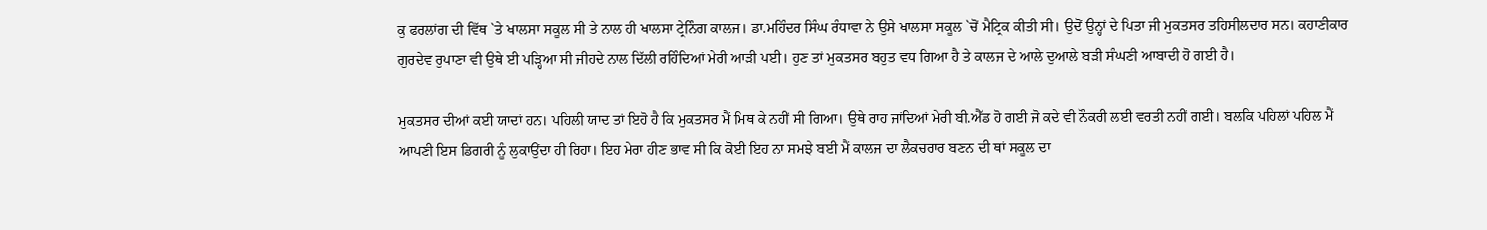ਕੁ ਫਰਲਾਂਗ ਦੀ ਵਿੱਥ `ਤੇ ਖਾਲਸਾ ਸਕੂਲ ਸੀ ਤੇ ਨਾਲ ਹੀ ਖਾਲਸਾ ਟ੍ਰੇਨਿੰਗ ਕਾਲਜ। ਡਾ.ਮਹਿੰਦਰ ਸਿੰਘ ਰੰਧਾਵਾ ਨੇ ਉਸੇ ਖਾਲਸਾ ਸਕੂਲ `ਚੋਂ ਮੈਟ੍ਰਿਕ ਕੀਤੀ ਸੀ। ਉਦੋਂ ਉਨ੍ਹਾਂ ਦੇ ਪਿਤਾ ਜੀ ਮੁਕਤਸਰ ਤਹਿਸੀਲਦਾਰ ਸਨ। ਕਹਾਣੀਕਾਰ ਗੁਰਦੇਵ ਰੁਪਾਣਾ ਵੀ ਉਥੇ ਈ ਪੜ੍ਹਿਆ ਸੀ ਜੀਹਦੇ ਨਾਲ ਦਿੱਲੀ ਰਹਿੰਦਿਆਂ ਮੇਰੀ ਆੜੀ ਪਈ। ਹੁਣ ਤਾਂ ਮੁਕਤਸਰ ਬਹੁਤ ਵਧ ਗਿਆ ਹੈ ਤੇ ਕਾਲਜ ਦੇ ਆਲੇ ਦੁਆਲੇ ਬੜੀ ਸੰਘਣੀ ਆਬਾਦੀ ਹੋ ਗਈ ਹੈ।

ਮੁਕਤਸਰ ਦੀਆਂ ਕਈ ਯਾਦਾਂ ਹਨ। ਪਹਿਲੀ ਯਾਦ ਤਾਂ ਇਹੋ ਹੈ ਕਿ ਮੁਕਤਸਰ ਮੈਂ ਮਿਥ ਕੇ ਨਹੀਂ ਸੀ ਗਿਆ। ਉਥੇ ਰਾਹ ਜਾਂਦਿਆਂ ਮੇਰੀ ਬੀ.ਐੱਡ ਹੋ ਗਈ ਜੋ ਕਦੇ ਵੀ ਨੌਕਰੀ ਲਈ ਵਰਤੀ ਨਹੀਂ ਗਈ। ਬਲਕਿ ਪਹਿਲਾਂ ਪਹਿਲ ਮੈਂ ਆਪਣੀ ਇਸ ਡਿਗਰੀ ਨੂੰ ਲੁਕਾਉਂਦਾ ਹੀ ਰਿਹਾ। ਇਹ ਮੇਰਾ ਹੀਣ ਭਾਵ ਸੀ ਕਿ ਕੋਈ ਇਹ ਨਾ ਸਮਝੇ ਬਈ ਮੈਂ ਕਾਲਜ ਦਾ ਲੈਕਚਰਾਰ ਬਣਨ ਦੀ ਥਾਂ ਸਕੂਲ ਦਾ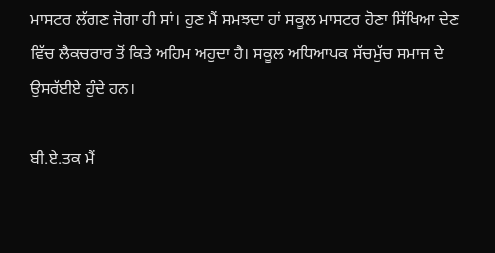ਮਾਸਟਰ ਲੱਗਣ ਜੋਗਾ ਹੀ ਸਾਂ। ਹੁਣ ਮੈਂ ਸਮਝਦਾ ਹਾਂ ਸਕੂਲ ਮਾਸਟਰ ਹੋਣਾ ਸਿੱਖਿਆ ਦੇਣ ਵਿੱਚ ਲੈਕਚਰਾਰ ਤੋਂ ਕਿਤੇ ਅਹਿਮ ਅਹੁਦਾ ਹੈ। ਸਕੂਲ ਅਧਿਆਪਕ ਸੱਚਮੁੱਚ ਸਮਾਜ ਦੇ ਉਸਰੱਈਏ ਹੁੰਦੇ ਹਨ।

ਬੀ.ਏ.ਤਕ ਮੈਂ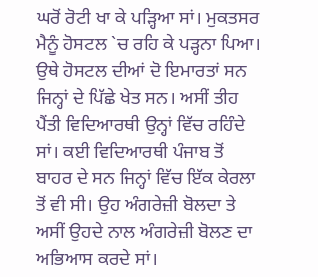ਘਰੋਂ ਰੋਟੀ ਖਾ ਕੇ ਪੜ੍ਹਿਆ ਸਾਂ। ਮੁਕਤਸਰ ਮੈਨੂੰ ਹੋਸਟਲ `ਚ ਰਹਿ ਕੇ ਪੜ੍ਹਨਾ ਪਿਆ। ਉਥੇ ਹੋਸਟਲ ਦੀਆਂ ਦੋ ਇਮਾਰਤਾਂ ਸਨ ਜਿਨ੍ਹਾਂ ਦੇ ਪਿੱਛੇ ਖੇਤ ਸਨ। ਅਸੀਂ ਤੀਹ ਪੈਂਤੀ ਵਿਦਿਆਰਥੀ ਉਨ੍ਹਾਂ ਵਿੱਚ ਰਹਿੰਦੇ ਸਾਂ। ਕਈ ਵਿਦਿਆਰਥੀ ਪੰਜਾਬ ਤੋਂ ਬਾਹਰ ਦੇ ਸਨ ਜਿਨ੍ਹਾਂ ਵਿੱਚ ਇੱਕ ਕੇਰਲਾ ਤੋਂ ਵੀ ਸੀ। ਉਹ ਅੰਗਰੇਜ਼ੀ ਬੋਲਦਾ ਤੇ ਅਸੀਂ ਉਹਦੇ ਨਾਲ ਅੰਗਰੇਜ਼ੀ ਬੋਲਣ ਦਾ ਅਭਿਆਸ ਕਰਦੇ ਸਾਂ।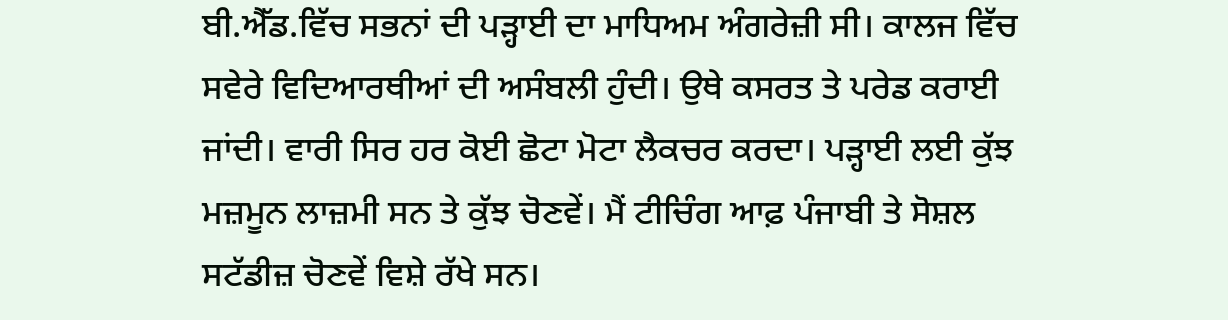ਬੀ.ਐੱਡ.ਵਿੱਚ ਸਭਨਾਂ ਦੀ ਪੜ੍ਹਾਈ ਦਾ ਮਾਧਿਅਮ ਅੰਗਰੇਜ਼ੀ ਸੀ। ਕਾਲਜ ਵਿੱਚ ਸਵੇਰੇ ਵਿਦਿਆਰਥੀਆਂ ਦੀ ਅਸੰਬਲੀ ਹੁੰਦੀ। ਉਥੇ ਕਸਰਤ ਤੇ ਪਰੇਡ ਕਰਾਈ ਜਾਂਦੀ। ਵਾਰੀ ਸਿਰ ਹਰ ਕੋਈ ਛੋਟਾ ਮੋਟਾ ਲੈਕਚਰ ਕਰਦਾ। ਪੜ੍ਹਾਈ ਲਈ ਕੁੱਝ ਮਜ਼ਮੂਨ ਲਾਜ਼ਮੀ ਸਨ ਤੇ ਕੁੱਝ ਚੋਣਵੇਂ। ਮੈਂ ਟੀਚਿੰਗ ਆਫ਼ ਪੰਜਾਬੀ ਤੇ ਸੋਸ਼ਲ ਸਟੱਡੀਜ਼ ਚੋਣਵੇਂ ਵਿਸ਼ੇ ਰੱਖੇ ਸਨ।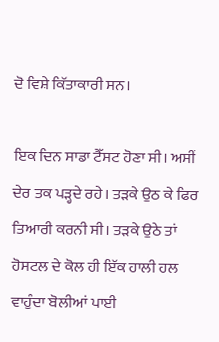ਦੋ ਵਿਸ਼ੇ ਕਿੱਤਾਕਾਰੀ ਸਨ।

ਇਕ ਦਿਨ ਸਾਡਾ ਟੈੱਸਟ ਹੋਣਾ ਸੀ। ਅਸੀਂ ਦੇਰ ਤਕ ਪੜ੍ਹਦੇ ਰਹੇ। ਤੜਕੇ ਉਠ ਕੇ ਫਿਰ ਤਿਆਰੀ ਕਰਨੀ ਸੀ। ਤੜਕੇ ਉਠੇ ਤਾਂ ਹੋਸਟਲ ਦੇ ਕੋਲ ਹੀ ਇੱਕ ਹਾਲੀ ਹਲ ਵਾਹੁੰਦਾ ਬੋਲੀਆਂ ਪਾਈ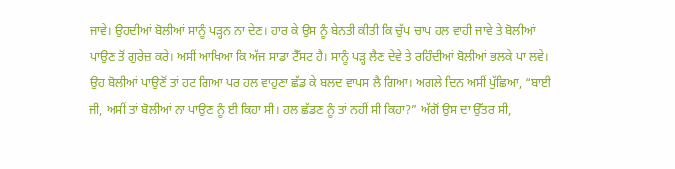ਜਾਵੇ। ਉਹਦੀਆਂ ਬੋਲੀਆਂ ਸਾਨੂੰ ਪੜ੍ਹਨ ਨਾ ਦੇਣ। ਹਾਰ ਕੇ ਉਸ ਨੂੰ ਬੇਨਤੀ ਕੀਤੀ ਕਿ ਚੁੱਪ ਚਾਪ ਹਲ ਵਾਹੀ ਜਾਵੇ ਤੇ ਬੋਲੀਆਂ ਪਾਉਣ ਤੋਂ ਗੁਰੇਜ਼ ਕਰੇ। ਅਸੀਂ ਆਖਿਆ ਕਿ ਅੱਜ ਸਾਡਾ ਟੈੱਸਟ ਹੈ। ਸਾਨੂੰ ਪੜ੍ਹ ਲੈਣ ਦੇਵੇ ਤੇ ਰਹਿੰਦੀਆਂ ਬੋਲੀਆਂ ਭਲਕੇ ਪਾ ਲਵੇ। ਉਹ ਬੋਲੀਆਂ ਪਾਉਣੋਂ ਤਾਂ ਹਟ ਗਿਆ ਪਰ ਹਲ ਵਾਹੁਣਾ ਛੱਡ ਕੇ ਬਲਦ ਵਾਪਸ ਲੈ ਗਿਆ। ਅਗਲੇ ਦਿਨ ਅਸੀਂ ਪੁੱਛਿਆ, “ਬਾਈ ਜੀ, ਅਸੀਂ ਤਾਂ ਬੋਲੀਆਂ ਨਾ ਪਾਉਣ ਨੂੰ ਈ ਕਿਹਾ ਸੀ। ਹਲ ਛੱਡਣ ਨੂੰ ਤਾਂ ਨਹੀਂ ਸੀ ਕਿਹਾ?” ਅੱਗੋਂ ਉਸ ਦਾ ਉੱਤਰ ਸੀ,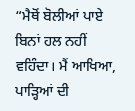“ਮੈਥੋਂ ਬੋਲੀਆਂ ਪਾਏ ਬਿਨਾਂ ਹਲ ਨਹੀਂ ਵਹਿੰਦਾ। ਮੈਂ ਆਖਿਆ, ਪਾੜ੍ਹਿਆਂ ਦੀ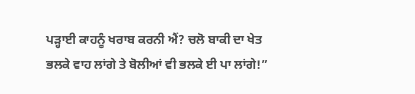ਪੜ੍ਹਾਈ ਕਾਹਨੂੰ ਖਰਾਬ ਕਰਨੀ ਐਂ? ਚਲੋ ਬਾਕੀ ਦਾ ਖੇਤ ਭਲਕੇ ਵਾਹ ਲਾਂਗੇ ਤੇ ਬੋਲੀਆਂ ਵੀ ਭਲਕੇ ਈ ਪਾ ਲਾਂਗੇ!”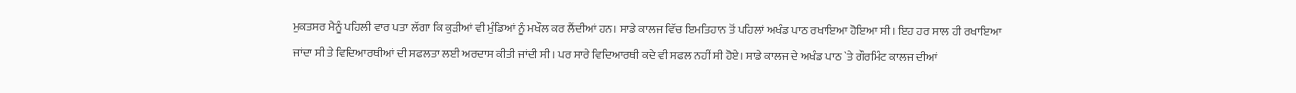ਮੁਕਤਸਰ ਮੈਨੂੰ ਪਹਿਲੀ ਵਾਰ ਪਤਾ ਲੱਗਾ ਕਿ ਕੁੜੀਆਂ ਵੀ ਮੁੰਡਿਆਂ ਨੂੰ ਮਖੌਲ ਕਰ ਲੈਂਦੀਆਂ ਹਨ। ਸਾਡੇ ਕਾਲਜ ਵਿੱਚ ਇਮਤਿਹਾਨ ਤੋਂ ਪਹਿਲਾਂ ਅਖੰਡ ਪਾਠ ਰਖਾਇਆ ਹੋਇਆ ਸੀ। ਇਹ ਹਰ ਸਾਲ ਹੀ ਰਖਾਇਆ ਜਾਂਦਾ ਸੀ ਤੇ ਵਿਦਿਆਰਥੀਆਂ ਦੀ ਸਫਲਤਾ ਲਈ ਅਰਦਾਸ ਕੀਤੀ ਜਾਂਦੀ ਸੀ। ਪਰ ਸਾਰੇ ਵਿਦਿਆਰਥੀ ਕਦੇ ਵੀ ਸਫਲ ਨਹੀਂ ਸੀ ਹੋਏ। ਸਾਡੇ ਕਾਲਜ ਦੇ ਅਖੰਡ ਪਾਠ `ਤੇ ਗੌਰਮਿੰਟ ਕਾਲਜ ਦੀਆਂ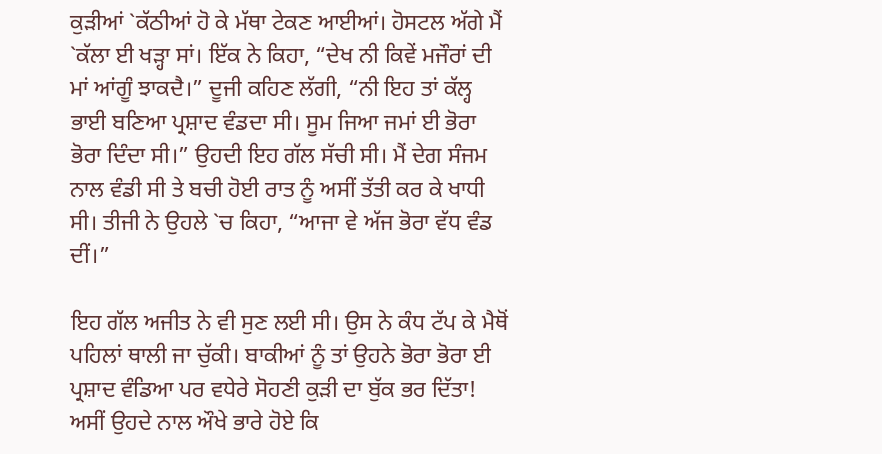ਕੁੜੀਆਂ `ਕੱਠੀਆਂ ਹੋ ਕੇ ਮੱਥਾ ਟੇਕਣ ਆਈਆਂ। ਹੋਸਟਲ ਅੱਗੇ ਮੈਂ `ਕੱਲਾ ਈ ਖੜ੍ਹਾ ਸਾਂ। ਇੱਕ ਨੇ ਕਿਹਾ, “ਦੇਖ ਨੀ ਕਿਵੇਂ ਮਜੌਰਾਂ ਦੀ ਮਾਂ ਆਂਗੂੰ ਝਾਕਦੈ।” ਦੂਜੀ ਕਹਿਣ ਲੱਗੀ, “ਨੀ ਇਹ ਤਾਂ ਕੱਲ੍ਹ ਭਾਈ ਬਣਿਆ ਪ੍ਰਸ਼ਾਦ ਵੰਡਦਾ ਸੀ। ਸੂਮ ਜਿਆ ਜਮਾਂ ਈ ਭੋਰਾ ਭੋਰਾ ਦਿੰਦਾ ਸੀ।” ਉਹਦੀ ਇਹ ਗੱਲ ਸੱਚੀ ਸੀ। ਮੈਂ ਦੇਗ ਸੰਜਮ ਨਾਲ ਵੰਡੀ ਸੀ ਤੇ ਬਚੀ ਹੋਈ ਰਾਤ ਨੂੰ ਅਸੀਂ ਤੱਤੀ ਕਰ ਕੇ ਖਾਧੀ ਸੀ। ਤੀਜੀ ਨੇ ਉਹਲੇ `ਚ ਕਿਹਾ, “ਆਜਾ ਵੇ ਅੱਜ ਭੋਰਾ ਵੱਧ ਵੰਡ ਦੀਂ।”

ਇਹ ਗੱਲ ਅਜੀਤ ਨੇ ਵੀ ਸੁਣ ਲਈ ਸੀ। ਉਸ ਨੇ ਕੰਧ ਟੱਪ ਕੇ ਮੈਥੋਂ ਪਹਿਲਾਂ ਥਾਲੀ ਜਾ ਚੁੱਕੀ। ਬਾਕੀਆਂ ਨੂੰ ਤਾਂ ਉਹਨੇ ਭੋਰਾ ਭੋਰਾ ਈ ਪ੍ਰਸ਼ਾਦ ਵੰਡਿਆ ਪਰ ਵਧੇਰੇ ਸੋਹਣੀ ਕੁੜੀ ਦਾ ਬੁੱਕ ਭਰ ਦਿੱਤਾ! ਅਸੀਂ ਉਹਦੇ ਨਾਲ ਔਖੇ ਭਾਰੇ ਹੋਏ ਕਿ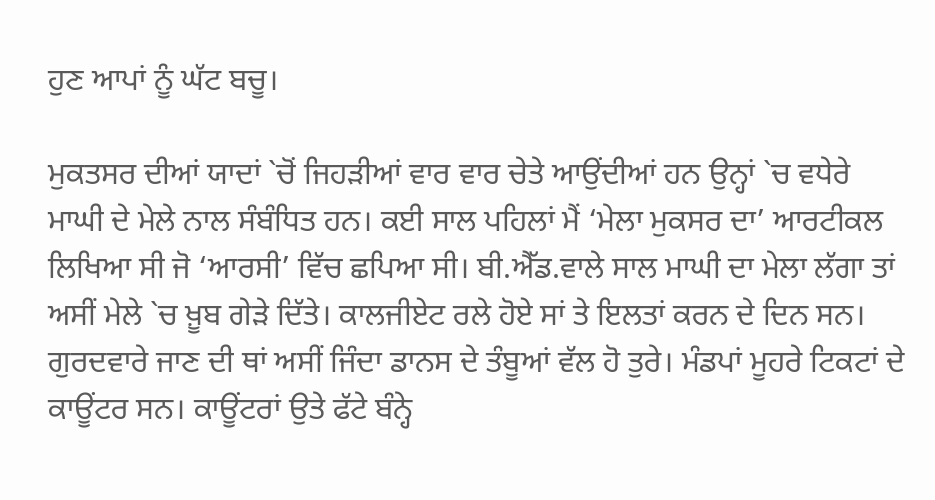ਹੁਣ ਆਪਾਂ ਨੂੰ ਘੱਟ ਬਚੂ।

ਮੁਕਤਸਰ ਦੀਆਂ ਯਾਦਾਂ `ਚੋਂ ਜਿਹੜੀਆਂ ਵਾਰ ਵਾਰ ਚੇਤੇ ਆਉਂਦੀਆਂ ਹਨ ਉਨ੍ਹਾਂ `ਚ ਵਧੇਰੇ ਮਾਘੀ ਦੇ ਮੇਲੇ ਨਾਲ ਸੰਬੰਧਿਤ ਹਨ। ਕਈ ਸਾਲ ਪਹਿਲਾਂ ਮੈਂ ‘ਮੇਲਾ ਮੁਕਸਰ ਦਾ’ ਆਰਟੀਕਲ ਲਿਖਿਆ ਸੀ ਜੋ ‘ਆਰਸੀ’ ਵਿੱਚ ਛਪਿਆ ਸੀ। ਬੀ.ਐੱਡ.ਵਾਲੇ ਸਾਲ ਮਾਘੀ ਦਾ ਮੇਲਾ ਲੱਗਾ ਤਾਂ ਅਸੀਂ ਮੇਲੇ `ਚ ਖ਼ੂਬ ਗੇੜੇ ਦਿੱਤੇ। ਕਾਲਜੀਏਟ ਰਲੇ ਹੋਏ ਸਾਂ ਤੇ ਇਲਤਾਂ ਕਰਨ ਦੇ ਦਿਨ ਸਨ। ਗੁਰਦਵਾਰੇ ਜਾਣ ਦੀ ਥਾਂ ਅਸੀਂ ਜਿੰਦਾ ਡਾਨਸ ਦੇ ਤੰਬੂਆਂ ਵੱਲ ਹੋ ਤੁਰੇ। ਮੰਡਪਾਂ ਮੂਹਰੇ ਟਿਕਟਾਂ ਦੇ ਕਾਊਂਟਰ ਸਨ। ਕਾਊਂਟਰਾਂ ਉਤੇ ਫੱਟੇ ਬੰਨ੍ਹੇ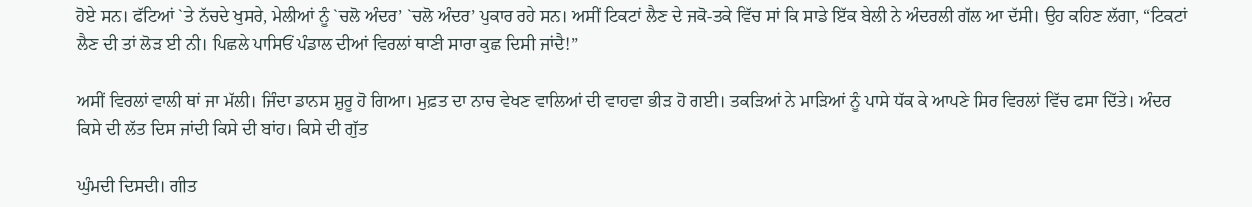ਹੋਏ ਸਨ। ਫੱਟਿਆਂ `ਤੇ ਨੱਚਦੇ ਖੁਸਰੇ, ਮੇਲੀਆਂ ਨੂੰ `ਚਲੋ ਅੰਦਰ’ `ਚਲੋ ਅੰਦਰ’ ਪੁਕਾਰ ਰਹੇ ਸਨ। ਅਸੀਂ ਟਿਕਟਾਂ ਲੈਣ ਦੇ ਜਕੋ-ਤਕੇ ਵਿੱਚ ਸਾਂ ਕਿ ਸਾਡੇ ਇੱਕ ਬੇਲੀ ਨੇ ਅੰਦਰਲੀ ਗੱਲ ਆ ਦੱਸੀ। ਉਹ ਕਹਿਣ ਲੱਗਾ, “ਟਿਕਟਾਂ ਲੈਣ ਦੀ ਤਾਂ ਲੋੜ ਈ ਨੀ। ਪਿਛਲੇ ਪਾਸਿਓਂ ਪੰਡਾਲ ਦੀਆਂ ਵਿਰਲਾਂ ਥਾਣੀ ਸਾਰਾ ਕੁਛ ਦਿਸੀ ਜਾਂਦੈ!”

ਅਸੀਂ ਵਿਰਲਾਂ ਵਾਲੀ ਥਾਂ ਜਾ ਮੱਲੀ। ਜਿੰਦਾ ਡਾਨਸ ਸ਼ੁਰੂ ਹੋ ਗਿਆ। ਮੁਫ਼ਤ ਦਾ ਨਾਚ ਵੇਖਣ ਵਾਲਿਆਂ ਦੀ ਵਾਹਵਾ ਭੀੜ ਹੋ ਗਈ। ਤਕੜਿਆਂ ਨੇ ਮਾੜਿਆਂ ਨੂੰ ਪਾਸੇ ਧੱਕ ਕੇ ਆਪਣੇ ਸਿਰ ਵਿਰਲਾਂ ਵਿੱਚ ਫਸਾ ਦਿੱਤੇ। ਅੰਦਰ ਕਿਸੇ ਦੀ ਲੱਤ ਦਿਸ ਜਾਂਦੀ ਕਿਸੇ ਦੀ ਬਾਂਹ। ਕਿਸੇ ਦੀ ਗੁੱਤ

ਘੁੰਮਦੀ ਦਿਸਦੀ। ਗੀਤ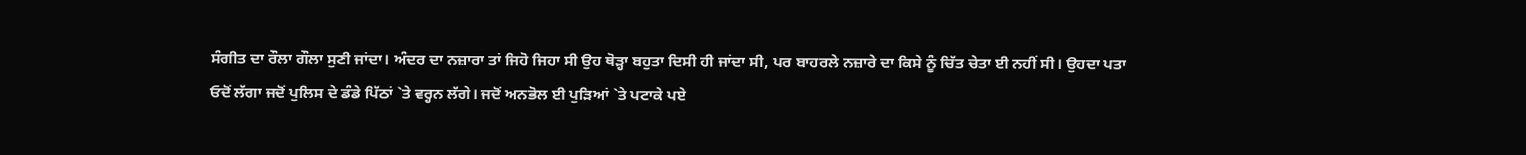ਸੰਗੀਤ ਦਾ ਰੌਲਾ ਗੌਲਾ ਸੁਣੀ ਜਾਂਦਾ। ਅੰਦਰ ਦਾ ਨਜ਼ਾਰਾ ਤਾਂ ਜਿਹੋ ਜਿਹਾ ਸੀ ਉਹ ਥੋੜ੍ਹਾ ਬਹੁਤਾ ਦਿਸੀ ਹੀ ਜਾਂਦਾ ਸੀ, ਪਰ ਬਾਹਰਲੇ ਨਜ਼ਾਰੇ ਦਾ ਕਿਸੇ ਨੂੰ ਚਿੱਤ ਚੇਤਾ ਈ ਨਹੀਂ ਸੀ। ਉਹਦਾ ਪਤਾ ਓਦੋਂ ਲੱਗਾ ਜਦੋਂ ਪੁਲਿਸ ਦੇ ਡੰਡੇ ਪਿੱਠਾਂ `ਤੇ ਵਰ੍ਹਨ ਲੱਗੇ। ਜਦੋਂ ਅਨਭੋਲ ਈ ਪੁੜਿਆਂ `ਤੇ ਪਟਾਕੇ ਪਏ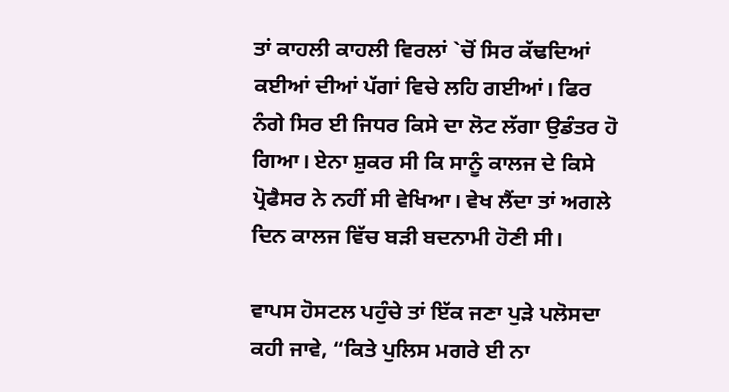ਤਾਂ ਕਾਹਲੀ ਕਾਹਲੀ ਵਿਰਲਾਂ `ਚੋਂ ਸਿਰ ਕੱਢਦਿਆਂ ਕਈਆਂ ਦੀਆਂ ਪੱਗਾਂ ਵਿਚੇ ਲਹਿ ਗਈਆਂ। ਫਿਰ ਨੰਗੇ ਸਿਰ ਈ ਜਿਧਰ ਕਿਸੇ ਦਾ ਲੋਟ ਲੱਗਾ ਉਡੰਤਰ ਹੋ ਗਿਆ। ਏਨਾ ਸ਼ੁਕਰ ਸੀ ਕਿ ਸਾਨੂੰ ਕਾਲਜ ਦੇ ਕਿਸੇ ਪ੍ਰੋਫੈਸਰ ਨੇ ਨਹੀਂ ਸੀ ਵੇਖਿਆ। ਵੇਖ ਲੈਂਦਾ ਤਾਂ ਅਗਲੇ ਦਿਨ ਕਾਲਜ ਵਿੱਚ ਬੜੀ ਬਦਨਾਮੀ ਹੋਣੀ ਸੀ।

ਵਾਪਸ ਹੋਸਟਲ ਪਹੁੰਚੇ ਤਾਂ ਇੱਕ ਜਣਾ ਪੁੜੇ ਪਲੋਸਦਾ ਕਹੀ ਜਾਵੇ, “ਕਿਤੇ ਪੁਲਿਸ ਮਗਰੇ ਈ ਨਾ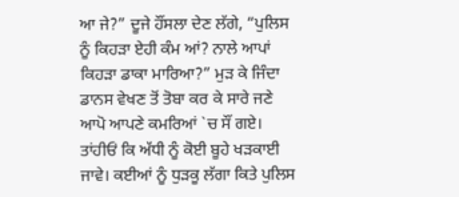ਆ ਜੇ?” ਦੂਜੇ ਹੌਂਸਲਾ ਦੇਣ ਲੱਗੇ, “ਪੁਲਿਸ ਨੂੰ ਕਿਹੜਾ ਏਹੀ ਕੰਮ ਆਂ? ਨਾਲੇ ਆਪਾਂ ਕਿਹੜਾ ਡਾਕਾ ਮਾਰਿਆ?” ਮੁੜ ਕੇ ਜਿੰਦਾ ਡਾਨਸ ਵੇਖਣ ਤੋਂ ਤੋਬਾ ਕਰ ਕੇ ਸਾਰੇ ਜਣੇ ਆਪੋ ਆਪਣੇ ਕਮਰਿਆਂ `ਚ ਸੌਂ ਗਏ। ਤਾਂਹੀਓਂ ਕਿ ਅੱਧੀ ਨੂੰ ਕੋਈ ਬੂਹੇ ਖੜਕਾਈ ਜਾਵੇ। ਕਈਆਂ ਨੂੰ ਧੁੜਕੂ ਲੱਗਾ ਕਿਤੇ ਪੁਲਿਸ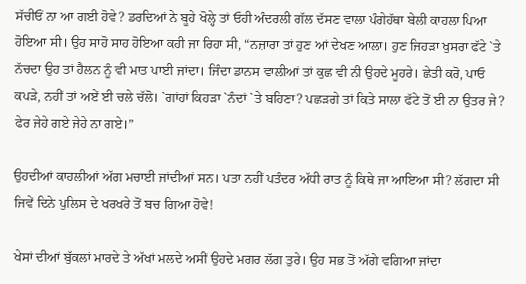ਸੱਚੀਓਂ ਨਾ ਆ ਗਈ ਹੋਵੇ? ਡਰਦਿਆਂ ਨੇ ਬੂਹੇ ਖੋਲ੍ਹੇ ਤਾਂ ਓਹੀ ਅੰਦਰਲੀ ਗੱਲ ਦੱਸਣ ਵਾਲਾ ਪੰਗੇਹੱਥਾ ਬੇਲੀ ਕਾਹਲਾ ਪਿਆ ਹੋਇਆ ਸੀ। ਉਹ ਸਾਹੋ ਸਾਹ ਹੋਇਆ ਕਹੀ ਜਾ ਰਿਹਾ ਸੀ, “ਨਜ਼ਾਰਾ ਤਾਂ ਹੁਣ ਆਂ ਦੇਖਣ ਆਲਾ। ਹੁਣ ਜਿਹੜਾ ਖੁਸਰਾ ਫੱਟੇ `ਤੇ ਨੱਚਦਾ ਉਹ ਤਾਂ ਹੈਲਨ ਨੂੰ ਵੀ ਮਾਤ ਪਾਈ ਜਾਂਦਾ। ਜਿੰਦਾ ਡਾਨਸ ਵਾਲੀਆਂ ਤਾਂ ਕੁਛ ਵੀ ਨੀ ਉਹਦੇ ਮੂਹਰੇ। ਛੇਤੀ ਕਰੋ, ਪਾਓ ਕਪੜੇ, ਨਹੀਂ ਤਾਂ ਅਏਂ ਈ ਚਲੇ ਚੱਲੋ। `ਗਾਂਹਾਂ ਕਿਹੜਾ `ਨੰਦਾਂ `ਤੇ ਬਹਿਣਾ? ਪਛੜਗੇ ਤਾਂ ਕਿਤੇ ਸਾਲਾ ਫੱਟੇ ਤੋਂ ਈ ਨਾ ਉਤਰ ਜੇ? ਫੇਰ ਜੇਹੇ ਗਏ ਜੇਹੇ ਨਾ ਗਏ।”

ਉਹਦੀਆਂ ਕਾਹਲੀਆਂ ਅੱਗ ਮਚਾਈ ਜਾਂਦੀਆਂ ਸਨ। ਪਤਾ ਨਹੀਂ ਪਤੰਦਰ ਅੱਧੀ ਰਾਤ ਨੂੰ ਕਿਥੇ ਜਾ ਆਇਆ ਸੀ? ਲੱਗਦਾ ਸੀ ਜਿਵੇਂ ਦਿਨੇ ਪੁਲਿਸ ਦੇ ਖਰਖਰੇ ਤੋਂ ਬਚ ਗਿਆ ਹੋਵੇ!

ਖੇਸਾਂ ਦੀਆਂ ਬੁੱਕਲਾਂ ਮਾਰਦੇ ਤੇ ਅੱਖਾਂ ਮਲਦੇ ਅਸੀਂ ਉਹਦੇ ਮਗਰ ਲੱਗ ਤੁਰੇ। ਉਹ ਸਭ ਤੋਂ ਅੱਗੇ ਵਗਿਆ ਜਾਂਦਾ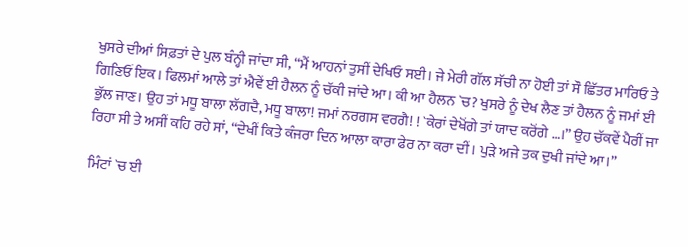ਖੁਸਰੇ ਦੀਆਂ ਸਿਫ਼ਤਾਂ ਦੇ ਪੁਲ ਬੰਨ੍ਹੀ ਜਾਂਦਾ ਸੀ, “ਮੈਂ ਆਹਨਾਂ ਤੁਸੀਂ ਦੇਖਿਓ ਸਈ। ਜੇ ਮੇਰੀ ਗੱਲ ਸੱਚੀ ਨਾ ਹੋਈ ਤਾਂ ਸੌ ਛਿੱਤਰ ਮਾਰਿਓ ਤੇ ਗਿਣਿਓਂ ਇਕ। ਫਿਲਮਾਂ ਆਲੇ ਤਾਂ ਐਵੇਂ ਈ ਹੈਲਨ ਨੂੰ ਚੱਕੀ ਜਾਂਦੇ ਆ। ਕੀ ਆ ਹੈਲਨ `ਚ? ਖੁਸਰੇ ਨੂੰ ਦੇਖ ਲੈਣ ਤਾਂ ਹੈਲਨ ਨੂੰ ਜਮਾਂ ਈ ਭੁੱਲ ਜਾਣ। ਉਹ ਤਾਂ ਮਧੂ ਬਾਲਾ ਲੱਗਦੈ, ਮਧੂ ਬਾਲਾ! ਜਮਾਂ ਨਰਗਸ ਵਰਗੈ! ! `ਕੇਰਾਂ ਦੇਖੋਂਗੇ ਤਾਂ ਯਾਦ ਕਰੋਂਗੇ …।” ਉਹ ਚੱਕਵੇਂ ਪੈਰੀਂ ਜਾ ਰਿਹਾ ਸੀ ਤੇ ਅਸੀਂ ਕਹਿ ਰਹੇ ਸਾਂ, “ਦੇਖੀਂ ਕਿਤੇ ਕੰਜਰਾ ਦਿਨ ਆਲਾ ਕਾਰਾ ਫੇਰ ਨਾ ਕਰਾ ਦੀਂ। ਪੁੜੇ ਅਜੇ ਤਕ ਦੁਖੀ ਜਾਂਦੇ ਆ।”

ਮਿੰਟਾਂ `ਚ ਈ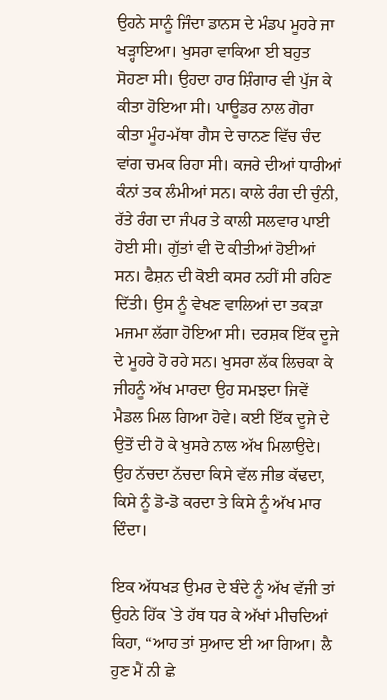ਉਹਨੇ ਸਾਨੂੰ ਜਿੰਦਾ ਡਾਨਸ ਦੇ ਮੰਡਪ ਮੂਹਰੇ ਜਾ ਖੜ੍ਹਾਇਆ। ਖੁਸਰਾ ਵਾਕਿਆ ਈ ਬਹੁਤ ਸੋਹਣਾ ਸੀ। ਉਹਦਾ ਹਾਰ ਸ਼ਿੰਗਾਰ ਵੀ ਪੁੱਜ ਕੇ ਕੀਤਾ ਹੋਇਆ ਸੀ। ਪਾਊਡਰ ਨਾਲ ਗੋਰਾ ਕੀਤਾ ਮੂੰਹ-ਮੱਥਾ ਗੈਸ ਦੇ ਚਾਨਣ ਵਿੱਚ ਚੰਦ ਵਾਂਗ ਚਮਕ ਰਿਹਾ ਸੀ। ਕਜਰੇ ਦੀਆਂ ਧਾਰੀਆਂ ਕੰਨਾਂ ਤਕ ਲੰਮੀਆਂ ਸਨ। ਕਾਲੇ ਰੰਗ ਦੀ ਚੁੰਨੀ, ਰੱਤੇ ਰੰਗ ਦਾ ਜੰਪਰ ਤੇ ਕਾਲੀ ਸਲਵਾਰ ਪਾਈ ਹੋਈ ਸੀ। ਗੁੱਤਾਂ ਵੀ ਦੋ ਕੀਤੀਆਂ ਹੋਈਆਂ ਸਨ। ਫੈਸ਼ਨ ਦੀ ਕੋਈ ਕਸਰ ਨਹੀਂ ਸੀ ਰਹਿਣ ਦਿੱਤੀ। ਉਸ ਨੂੰ ਵੇਖਣ ਵਾਲਿਆਂ ਦਾ ਤਕੜਾ ਮਜਮਾ ਲੱਗਾ ਹੋਇਆ ਸੀ। ਦਰਸ਼ਕ ਇੱਕ ਦੂਜੇ ਦੇ ਮੂਹਰੇ ਹੋ ਰਹੇ ਸਨ। ਖੁਸਰਾ ਲੱਕ ਲਿਚਕਾ ਕੇ ਜੀਹਨੂੰ ਅੱਖ ਮਾਰਦਾ ਉਹ ਸਮਝਦਾ ਜਿਵੇਂ ਮੈਡਲ ਮਿਲ ਗਿਆ ਹੋਵੇ। ਕਈ ਇੱਕ ਦੂਜੇ ਦੇ ਉਤੋਂ ਦੀ ਹੋ ਕੇ ਖੁਸਰੇ ਨਾਲ ਅੱਖ ਮਿਲਾਉਦੇ। ਉਹ ਨੱਚਦਾ ਨੱਚਦਾ ਕਿਸੇ ਵੱਲ ਜੀਭ ਕੱਢਦਾ, ਕਿਸੇ ਨੂੰ ਡੋ-ਡੋ ਕਰਦਾ ਤੇ ਕਿਸੇ ਨੂੰ ਅੱਖ ਮਾਰ ਦਿੰਦਾ।

ਇਕ ਅੱਧਖੜ ਉਮਰ ਦੇ ਬੰਦੇ ਨੂੰ ਅੱਖ ਵੱਜੀ ਤਾਂ ਉਹਨੇ ਹਿੱਕ `ਤੇ ਹੱਥ ਧਰ ਕੇ ਅੱਖਾਂ ਮੀਚਦਿਆਂ ਕਿਹਾ, “ਆਹ ਤਾਂ ਸੁਆਦ ਈ ਆ ਗਿਆ। ਲੈ ਹੁਣ ਮੈਂ ਨੀ ਛੇ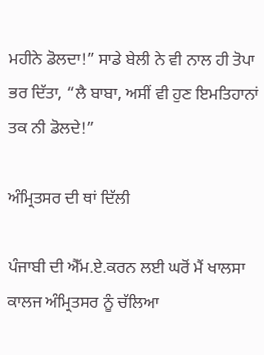ਮਹੀਨੇ ਡੋਲਦਾ!” ਸਾਡੇ ਬੇਲੀ ਨੇ ਵੀ ਨਾਲ ਹੀ ਤੋਪਾ ਭਰ ਦਿੱਤਾ, “ਲੈ ਬਾਬਾ, ਅਸੀਂ ਵੀ ਹੁਣ ਇਮਤਿਹਾਨਾਂ ਤਕ ਨੀ ਡੋਲਦੇ!”

ਅੰਮ੍ਰਿਤਸਰ ਦੀ ਥਾਂ ਦਿੱਲੀ

ਪੰਜਾਬੀ ਦੀ ਐੱਮ.ਏ.ਕਰਨ ਲਈ ਘਰੋਂ ਮੈਂ ਖਾਲਸਾ ਕਾਲਜ ਅੰਮ੍ਰਿਤਸਰ ਨੂੰ ਚੱਲਿਆ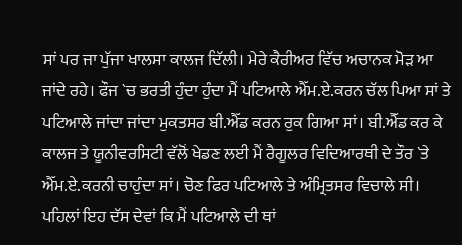ਸਾਂ ਪਰ ਜਾ ਪੁੱਜਾ ਖਾਲਸਾ ਕਾਲਜ ਦਿੱਲੀ। ਮੇਰੇ ਕੈਰੀਅਰ ਵਿੱਚ ਅਚਾਨਕ ਮੋੜ ਆ ਜਾਂਦੇ ਰਹੇ। ਫੌਜ `ਚ ਭਰਤੀ ਹੁੰਦਾ ਹੁੰਦਾ ਮੈਂ ਪਟਿਆਲੇ ਐੱਮ.ਏ.ਕਰਨ ਚੱਲ ਪਿਆ ਸਾਂ ਤੇ ਪਟਿਆਲੇ ਜਾਂਦਾ ਜਾਂਦਾ ਮੁਕਤਸਰ ਬੀ.ਐੱਡ ਕਰਨ ਰੁਕ ਗਿਆ ਸਾਂ। ਬੀ.ਐੱਡ ਕਰ ਕੇ ਕਾਲਜ ਤੇ ਯੂਨੀਵਰਸਿਟੀ ਵੱਲੋਂ ਖੇਡਣ ਲਈ ਮੈਂ ਰੈਗੂਲਰ ਵਿਦਿਆਰਥੀ ਦੇ ਤੌਰ `ਤੇ ਐੱਮ.ਏ.ਕਰਨੀ ਚਾਹੁੰਦਾ ਸਾਂ। ਚੋਣ ਫਿਰ ਪਟਿਆਲੇ ਤੇ ਅੰਮ੍ਰਿਤਸਰ ਵਿਚਾਲੇ ਸੀ। ਪਹਿਲਾਂ ਇਹ ਦੱਸ ਦੇਵਾਂ ਕਿ ਮੈਂ ਪਟਿਆਲੇ ਦੀ ਥਾਂ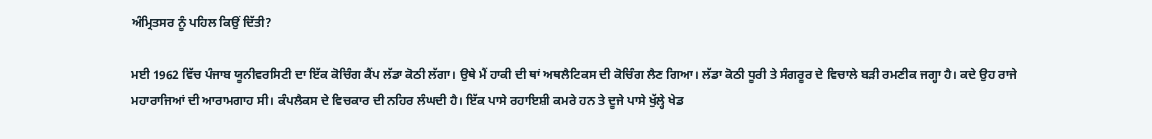ਅੰਮ੍ਰਿਤਸਰ ਨੂੰ ਪਹਿਲ ਕਿਉਂ ਦਿੱਤੀ?

ਮਈ 1962 ਵਿੱਚ ਪੰਜਾਬ ਯੂਨੀਵਰਸਿਟੀ ਦਾ ਇੱਕ ਕੋਚਿੰਗ ਕੈਂਪ ਲੱਡਾ ਕੋਠੀ ਲੱਗਾ। ਉਥੇ ਮੈਂ ਹਾਕੀ ਦੀ ਥਾਂ ਅਥਲੈਟਿਕਸ ਦੀ ਕੋਚਿੰਗ ਲੈਣ ਗਿਆ। ਲੱਡਾ ਕੋਠੀ ਧੂਰੀ ਤੇ ਸੰਗਰੂਰ ਦੇ ਵਿਚਾਲੇ ਬੜੀ ਰਮਣੀਕ ਜਗ੍ਹਾ ਹੈ। ਕਦੇ ਉਹ ਰਾਜੇ ਮਹਾਰਾਜਿਆਂ ਦੀ ਆਰਾਮਗਾਹ ਸੀ। ਕੰਪਲੈਕਸ ਦੇ ਵਿਚਕਾਰ ਦੀ ਨਹਿਰ ਲੰਘਦੀ ਹੈ। ਇੱਕ ਪਾਸੇ ਰਹਾਇਸ਼ੀ ਕਮਰੇ ਹਨ ਤੇ ਦੂਜੇ ਪਾਸੇ ਖੁੱਲ੍ਹੇ ਖੇਡ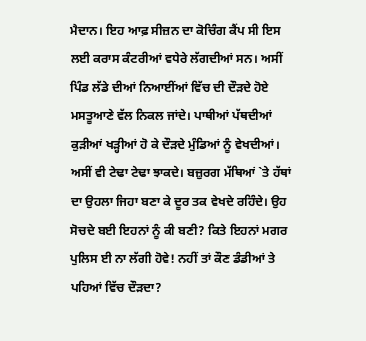ਮੈਦਾਨ। ਇਹ ਆਫ਼ ਸੀਜ਼ਨ ਦਾ ਕੋਚਿੰਗ ਕੈਂਪ ਸੀ ਇਸ ਲਈ ਕਰਾਸ ਕੰਟਰੀਆਂ ਵਧੇਰੇ ਲੱਗਦੀਆਂ ਸਨ। ਅਸੀਂ ਪਿੰਡ ਲੱਡੇ ਦੀਆਂ ਨਿਆਈਂਆਂ ਵਿੱਚ ਦੀ ਦੌੜਦੇ ਹੋਏ ਮਸਤੂਆਣੇ ਵੱਲ ਨਿਕਲ ਜਾਂਦੇ। ਪਾਥੀਆਂ ਪੱਥਦੀਆਂ ਕੁੜੀਆਂ ਖੜ੍ਹੀਆਂ ਹੋ ਕੇ ਦੌੜਦੇ ਮੁੰਡਿਆਂ ਨੂੰ ਵੇਖਦੀਆਂ। ਅਸੀਂ ਵੀ ਟੇਢਾ ਟੇਢਾ ਝਾਕਦੇ। ਬਜ਼ੁਰਗ ਮੱਥਿਆਂ `ਤੇ ਹੱਥਾਂ ਦਾ ਉਹਲਾ ਜਿਹਾ ਬਣਾ ਕੇ ਦੂਰ ਤਕ ਵੇਖਦੇ ਰਹਿੰਦੇ। ਉਹ ਸੋਚਦੇ ਬਈ ਇਹਨਾਂ ਨੂੰ ਕੀ ਬਣੀ? ਕਿਤੇ ਇਹਨਾਂ ਮਗਰ ਪੁਲਿਸ ਈ ਨਾ ਲੱਗੀ ਹੋਵੇ! ਨਹੀਂ ਤਾਂ ਕੌਣ ਡੰਡੀਆਂ ਤੇ ਪਹਿਆਂ ਵਿੱਚ ਦੌੜਦਾ?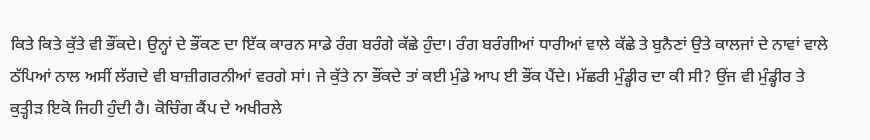ਕਿਤੇ ਕਿਤੇ ਕੁੱਤੇ ਵੀ ਭੌਂਕਦੇ। ਉਨ੍ਹਾਂ ਦੇ ਭੌਂਕਣ ਦਾ ਇੱਕ ਕਾਰਨ ਸਾਡੇ ਰੰਗ ਬਰੰਗੇ ਕੱਛੇ ਹੁੰਦਾ। ਰੰਗ ਬਰੰਗੀਆਂ ਧਾਰੀਆਂ ਵਾਲੇ ਕੱਛੇ ਤੇ ਬੁਨੈਣਾਂ ਉਤੇ ਕਾਲਜਾਂ ਦੇ ਨਾਵਾਂ ਵਾਲੇ ਠੱਪਿਆਂ ਨਾਲ ਅਸੀਂ ਲੱਗਦੇ ਵੀ ਬਾਜ਼ੀਗਰਨੀਆਂ ਵਰਗੇ ਸਾਂ। ਜੇ ਕੁੱਤੇ ਨਾ ਭੌਂਕਦੇ ਤਾਂ ਕਈ ਮੁੰਡੇ ਆਪ ਈ ਭੌਂਕ ਪੈਂਦੇ। ਮੱਛਰੀ ਮੁੰਡ੍ਹੀਰ ਦਾ ਕੀ ਸੀ? ਉਂਜ ਵੀ ਮੁੰਡ੍ਹੀਰ ਤੇ ਕੁਤ੍ਹੀੜ ਇਕੋ ਜਿਹੀ ਹੁੰਦੀ ਹੈ। ਕੋਚਿੰਗ ਕੈਂਪ ਦੇ ਅਖੀਰਲੇ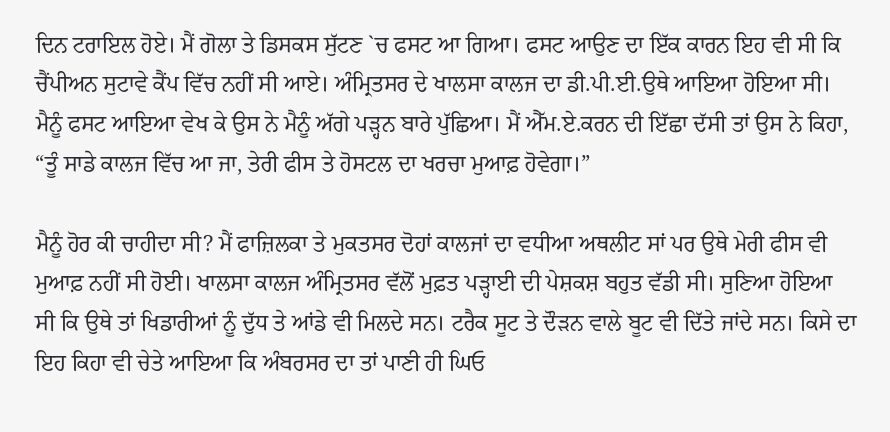ਦਿਨ ਟਰਾਇਲ ਹੋਏ। ਮੈਂ ਗੋਲਾ ਤੇ ਡਿਸਕਸ ਸੁੱਟਣ `ਚ ਫਸਟ ਆ ਗਿਆ। ਫਸਟ ਆਉਣ ਦਾ ਇੱਕ ਕਾਰਨ ਇਹ ਵੀ ਸੀ ਕਿ ਚੈਂਪੀਅਨ ਸੁਟਾਵੇ ਕੈਂਪ ਵਿੱਚ ਨਹੀਂ ਸੀ ਆਏ। ਅੰਮ੍ਰਿਤਸਰ ਦੇ ਖਾਲਸਾ ਕਾਲਜ ਦਾ ਡੀ.ਪੀ.ਈ.ਉਥੇ ਆਇਆ ਹੋਇਆ ਸੀ। ਮੈਨੂੰ ਫਸਟ ਆਇਆ ਵੇਖ ਕੇ ਉਸ ਨੇ ਮੈਨੂੰ ਅੱਗੇ ਪੜ੍ਹਨ ਬਾਰੇ ਪੁੱਛਿਆ। ਮੈਂ ਐੱਮ.ਏ.ਕਰਨ ਦੀ ਇੱਛਾ ਦੱਸੀ ਤਾਂ ਉਸ ਨੇ ਕਿਹਾ, “ਤੂੰ ਸਾਡੇ ਕਾਲਜ ਵਿੱਚ ਆ ਜਾ, ਤੇਰੀ ਫੀਸ ਤੇ ਹੋਸਟਲ ਦਾ ਖਰਚਾ ਮੁਆਫ਼ ਹੋਵੇਗਾ।”

ਮੈਨੂੰ ਹੋਰ ਕੀ ਚਾਹੀਦਾ ਸੀ? ਮੈਂ ਫਾਜ਼ਿਲਕਾ ਤੇ ਮੁਕਤਸਰ ਦੋਹਾਂ ਕਾਲਜਾਂ ਦਾ ਵਧੀਆ ਅਥਲੀਟ ਸਾਂ ਪਰ ਉਥੇ ਮੇਰੀ ਫੀਸ ਵੀ ਮੁਆਫ਼ ਨਹੀਂ ਸੀ ਹੋਈ। ਖਾਲਸਾ ਕਾਲਜ ਅੰਮ੍ਰਿਤਸਰ ਵੱਲੋਂ ਮੁਫ਼ਤ ਪੜ੍ਹਾਈ ਦੀ ਪੇਸ਼ਕਸ਼ ਬਹੁਤ ਵੱਡੀ ਸੀ। ਸੁਣਿਆ ਹੋਇਆ ਸੀ ਕਿ ਉਥੇ ਤਾਂ ਖਿਡਾਰੀਆਂ ਨੂੰ ਦੁੱਧ ਤੇ ਆਂਡੇ ਵੀ ਮਿਲਦੇ ਸਨ। ਟਰੈਕ ਸੂਟ ਤੇ ਦੌੜਨ ਵਾਲੇ ਬੂਟ ਵੀ ਦਿੱਤੇ ਜਾਂਦੇ ਸਨ। ਕਿਸੇ ਦਾ ਇਹ ਕਿਹਾ ਵੀ ਚੇਤੇ ਆਇਆ ਕਿ ਅੰਬਰਸਰ ਦਾ ਤਾਂ ਪਾਣੀ ਹੀ ਘਿਓ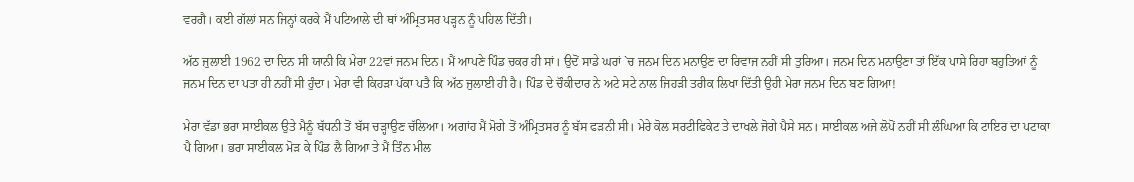ਵਰਗੈ। ਕਈ ਗੱਲਾਂ ਸਨ ਜਿਨ੍ਹਾਂ ਕਰਕੇ ਮੈਂ ਪਟਿਆਲੇ ਦੀ ਥਾਂ ਅੰਮ੍ਰਿਤਸਰ ਪੜ੍ਹਨ ਨੂੰ ਪਹਿਲ ਦਿੱਤੀ।

ਅੱਠ ਜੁਲਾਈ 1962 ਦਾ ਦਿਨ ਸੀ ਯਾਨੀ ਕਿ ਮੇਰਾ 22ਵਾਂ ਜਨਮ ਦਿਨ। ਮੈਂ ਆਪਣੇ ਪਿੰਡ ਚਕਰ ਹੀ ਸਾਂ। ਉਦੋਂ ਸਾਡੇ ਘਰਾਂ `ਚ ਜਨਮ ਦਿਨ ਮਨਾਉਣ ਦਾ ਰਿਵਾਜ ਨਹੀਂ ਸੀ ਤੁਰਿਆ। ਜਨਮ ਦਿਨ ਮਨਾਉਣਾ ਤਾਂ ਇੱਕ ਪਾਸੇ ਰਿਹਾ ਬਹੁਤਿਆਂ ਨੂੰ ਜਨਮ ਦਿਨ ਦਾ ਪਤਾ ਹੀ ਨਹੀਂ ਸੀ ਹੁੰਦਾ। ਮੇਰਾ ਵੀ ਕਿਹੜਾ ਪੱਕਾ ਪਤੈ ਕਿ ਅੱਠ ਜੁਲਾਈ ਹੀ ਹੈ। ਪਿੰਡ ਦੇ ਚੌਕੀਦਾਰ ਨੇ ਅਟੇ ਸਟੇ ਨਾਲ ਜਿਹੜੀ ਤਰੀਕ ਲਿਖਾ ਦਿੱਤੀ ਉਹੀ ਮੇਰਾ ਜਨਮ ਦਿਨ ਬਣ ਗਿਆ!

ਮੇਰਾ ਵੱਡਾ ਭਰਾ ਸਾਈਕਲ ਉਤੇ ਮੈਨੂੰ ਬੱਧਨੀ ਤੋਂ ਬੱਸ ਚੜ੍ਹਾਉਣ ਚੱਲਿਆ। ਅਗਾਂਹ ਮੈਂ ਮੋਗੇ ਤੋਂ ਅੰਮ੍ਰਿਤਸਰ ਨੂੰ ਬੱਸ ਫੜਨੀ ਸੀ। ਮੇਰੇ ਕੋਲ ਸਰਟੀਫਿਕੇਟ ਤੇ ਦਾਖਲੇ ਜੋਗੇ ਪੈਸੇ ਸਨ। ਸਾਈਕਲ ਅਜੇ ਲੋਪੋਂ ਨਹੀਂ ਸੀ ਲੰਘਿਆ ਕਿ ਟਾਇਰ ਦਾ ਪਟਾਕਾ ਪੈ ਗਿਆ। ਭਰਾ ਸਾਈਕਲ ਮੋੜ ਕੇ ਪਿੰਡ ਲੈ ਗਿਆ ਤੇ ਮੈਂ ਤਿੰਨ ਮੀਲ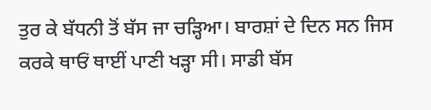ਤੁਰ ਕੇ ਬੱਧਨੀ ਤੋਂ ਬੱਸ ਜਾ ਚੜ੍ਹਿਆ। ਬਾਰਸ਼ਾਂ ਦੇ ਦਿਨ ਸਨ ਜਿਸ ਕਰਕੇ ਥਾਓਂ ਥਾਈਂ ਪਾਣੀ ਖੜ੍ਹਾ ਸੀ। ਸਾਡੀ ਬੱਸ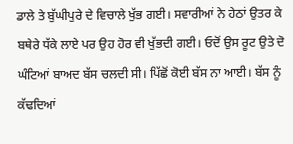ਡਾਲੇ ਤੇ ਬੁੱਘੀਪੁਰੇ ਦੇ ਵਿਚਾਲੇ ਖੁੱਭ ਗਈ। ਸਵਾਰੀਆਂ ਨੇ ਹੇਠਾਂ ਉਤਰ ਕੇ ਬਥੇਰੇ ਧੱਕੇ ਲਾਏ ਪਰ ਉਹ ਹੋਰ ਵੀ ਖੁੱਭਦੀ ਗਈ। ਓਦੋਂ ਉਸ ਰੂਟ ਉਤੇ ਦੋ ਘੰਟਿਆਂ ਬਾਅਦ ਬੱਸ ਚਲਦੀ ਸੀ। ਪਿੱਛੋਂ ਕੋਈ ਬੱਸ ਨਾ ਆਈ। ਬੱਸ ਨੂੰ ਕੱਢਦਿਆਂ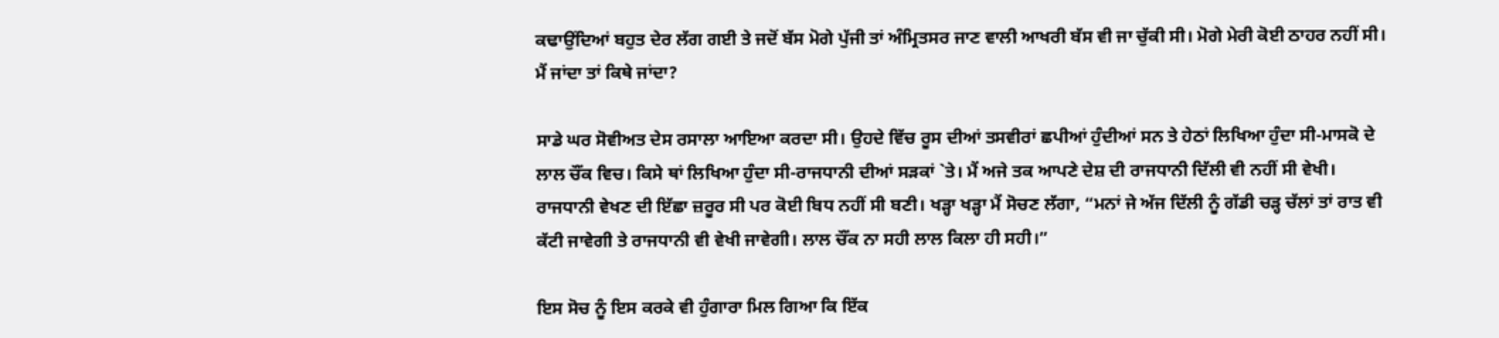ਕਢਾਉਂਦਿਆਂ ਬਹੁਤ ਦੇਰ ਲੱਗ ਗਈ ਤੇ ਜਦੋਂ ਬੱਸ ਮੋਗੇ ਪੁੱਜੀ ਤਾਂ ਅੰਮ੍ਰਿਤਸਰ ਜਾਣ ਵਾਲੀ ਆਖਰੀ ਬੱਸ ਵੀ ਜਾ ਚੁੱਕੀ ਸੀ। ਮੋਗੇ ਮੇਰੀ ਕੋਈ ਠਾਹਰ ਨਹੀਂ ਸੀ। ਮੈਂ ਜਾਂਦਾ ਤਾਂ ਕਿਥੇ ਜਾਂਦਾ?

ਸਾਡੇ ਘਰ ਸੋਵੀਅਤ ਦੇਸ ਰਸਾਲਾ ਆਇਆ ਕਰਦਾ ਸੀ। ਉਹਦੇ ਵਿੱਚ ਰੂਸ ਦੀਆਂ ਤਸਵੀਰਾਂ ਛਪੀਆਂ ਹੁੰਦੀਆਂ ਸਨ ਤੇ ਹੇਠਾਂ ਲਿਖਿਆ ਹੁੰਦਾ ਸੀ-ਮਾਸਕੋ ਦੇ ਲਾਲ ਚੌਂਕ ਵਿਚ। ਕਿਸੇ ਥਾਂ ਲਿਖਿਆ ਹੁੰਦਾ ਸੀ-ਰਾਜਧਾਨੀ ਦੀਆਂ ਸੜਕਾਂ `ਤੇ। ਮੈਂ ਅਜੇ ਤਕ ਆਪਣੇ ਦੇਸ਼ ਦੀ ਰਾਜਧਾਨੀ ਦਿੱਲੀ ਵੀ ਨਹੀਂ ਸੀ ਵੇਖੀ। ਰਾਜਧਾਨੀ ਵੇਖਣ ਦੀ ਇੱਛਾ ਜ਼ਰੂਰ ਸੀ ਪਰ ਕੋਈ ਬਿਧ ਨਹੀਂ ਸੀ ਬਣੀ। ਖੜ੍ਹਾ ਖੜ੍ਹਾ ਮੈਂ ਸੋਚਣ ਲੱਗਾ, “ਮਨਾਂ ਜੇ ਅੱਜ ਦਿੱਲੀ ਨੂੰ ਗੱਡੀ ਚੜ੍ਹ ਚੱਲਾਂ ਤਾਂ ਰਾਤ ਵੀ ਕੱਟੀ ਜਾਵੇਗੀ ਤੇ ਰਾਜਧਾਨੀ ਵੀ ਵੇਖੀ ਜਾਵੇਗੀ। ਲਾਲ ਚੌਂਕ ਨਾ ਸਹੀ ਲਾਲ ਕਿਲਾ ਹੀ ਸਹੀ।”

ਇਸ ਸੋਚ ਨੂੰ ਇਸ ਕਰਕੇ ਵੀ ਹੁੰਗਾਰਾ ਮਿਲ ਗਿਆ ਕਿ ਇੱਕ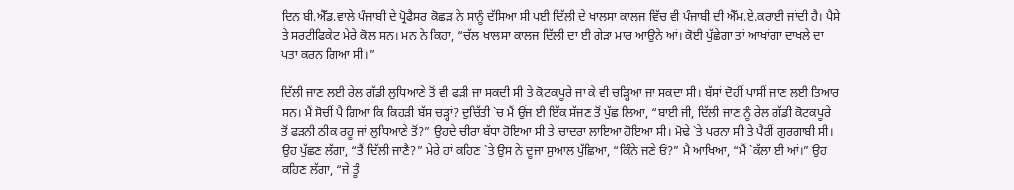ਦਿਨ ਬੀ.ਐੱਡ.ਵਾਲੇ ਪੰਜਾਬੀ ਦੇ ਪ੍ਰੋਫੈਸਰ ਕੋਛੜ ਨੇ ਸਾਨੂੰ ਦੱਸਿਆ ਸੀ ਪਈ ਦਿੱਲੀ ਦੇ ਖਾਲਸਾ ਕਾਲਜ ਵਿੱਚ ਵੀ ਪੰਜਾਬੀ ਦੀ ਐੱਮ.ਏ.ਕਰਾਈ ਜਾਂਦੀ ਹੈ। ਪੈਸੇ ਤੇ ਸਰਟੀਫਿਕੇਟ ਮੇਰੇ ਕੋਲ ਸਨ। ਮਨ ਨੇ ਕਿਹਾ, “ਚੱਲ ਖਾਲਸਾ ਕਾਲਜ ਦਿੱਲੀ ਦਾ ਈ ਗੇੜਾ ਮਾਰ ਆਉਨੇ ਆਂ। ਕੋਈ ਪੁੱਛੇਗਾ ਤਾਂ ਆਖਾਂਗਾ ਦਾਖਲੇ ਦਾ ਪਤਾ ਕਰਨ ਗਿਆ ਸੀ।”

ਦਿੱਲੀ ਜਾਣ ਲਈ ਰੇਲ ਗੱਡੀ ਲੁਧਿਆਣੇ ਤੋਂ ਵੀ ਫੜੀ ਜਾ ਸਕਦੀ ਸੀ ਤੇ ਕੋਟਕਪੂਰੇ ਜਾ ਕੇ ਵੀ ਚੜ੍ਹਿਆ ਜਾ ਸਕਦਾ ਸੀ। ਬੱਸਾਂ ਦੋਹੀਂ ਪਾਸੀਂ ਜਾਣ ਲਈ ਤਿਆਰ ਸਨ। ਮੈਂ ਸੋਚੀਂ ਪੈ ਗਿਆ ਕਿ ਕਿਹੜੀ ਬੱਸ ਚੜ੍ਹਾਂ? ਦੁਚਿੱਤੀ `ਚ ਮੈਂ ਉਂਜ ਈ ਇੱਕ ਸੱਜਣ ਤੋਂ ਪੁੱਛ ਲਿਆ, “ਬਾਈ ਜੀ, ਦਿੱਲੀ ਜਾਣ ਨੂੰ ਰੇਲ ਗੱਡੀ ਕੋਟਕਪੂਰੇ ਤੋਂ ਫੜਨੀ ਠੀਕ ਰਹੂ ਜਾਂ ਲੁਧਿਆਣੇ ਤੋਂ?” ਉਹਦੇ ਚੀਰਾ ਬੱਧਾ ਹੋਇਆ ਸੀ ਤੇ ਚਾਦਰਾ ਲਾਇਆ ਹੋਇਆ ਸੀ। ਮੋਢੇ `ਤੇ ਪਰਨਾ ਸੀ ਤੇ ਪੈਰੀਂ ਗੁਰਗਾਬੀ ਸੀ। ਉਹ ਪੁੱਛਣ ਲੱਗਾ, “ਤੈਂ ਦਿੱਲੀ ਜਾਣੈ?” ਮੇਰੇ ਹਾਂ ਕਹਿਣ `ਤੇ ਉਸ ਨੇ ਦੂਜਾ ਸੁਆਲ ਪੁੱਛਿਆ, “ਕਿੰਨੇ ਜਣੇ ਓਂ?” ਮੈ ਆਖਿਆ, “ਮੈਂ `ਕੱਲਾ ਈ ਆਂ।” ਉਹ ਕਹਿਣ ਲੱਗਾ, “ਜੇ ਤੂੰ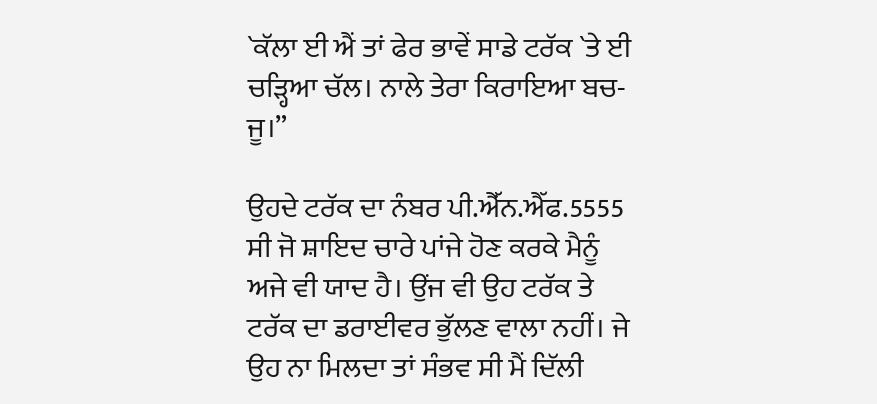`ਕੱਲਾ ਈ ਐਂ ਤਾਂ ਫੇਰ ਭਾਵੇਂ ਸਾਡੇ ਟਰੱਕ `ਤੇ ਈ ਚੜ੍ਹਿਆ ਚੱਲ। ਨਾਲੇ ਤੇਰਾ ਕਿਰਾਇਆ ਬਚ-ਜੂ।”

ਉਹਦੇ ਟਰੱਕ ਦਾ ਨੰਬਰ ਪੀ.ਐੱਂਨ.ਐੱਫ.5555 ਸੀ ਜੋ ਸ਼ਾਇਦ ਚਾਰੇ ਪਾਂਜੇ ਹੋਣ ਕਰਕੇ ਮੈਨੂੰ ਅਜੇ ਵੀ ਯਾਦ ਹੈ। ਉਂਜ ਵੀ ਉਹ ਟਰੱਕ ਤੇ ਟਰੱਕ ਦਾ ਡਰਾਈਵਰ ਭੁੱਲਣ ਵਾਲਾ ਨਹੀਂ। ਜੇ ਉਹ ਨਾ ਮਿਲਦਾ ਤਾਂ ਸੰਭਵ ਸੀ ਮੈਂ ਦਿੱਲੀ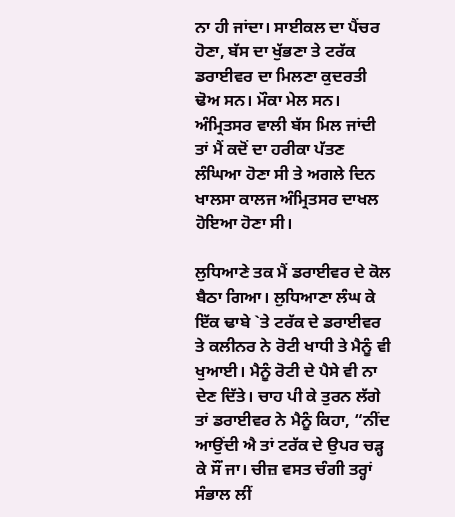ਨਾ ਹੀ ਜਾਂਦਾ। ਸਾਈਕਲ ਦਾ ਪੈਂਚਰ ਹੋਣਾ, ਬੱਸ ਦਾ ਖੁੱਭਣਾ ਤੇ ਟਰੱਕ ਡਰਾਈਵਰ ਦਾ ਮਿਲਣਾ ਕੁਦਰਤੀ ਢੋਅ ਸਨ। ਮੌਕਾ ਮੇਲ ਸਨ। ਅੰਮ੍ਰਿਤਸਰ ਵਾਲੀ ਬੱਸ ਮਿਲ ਜਾਂਦੀ ਤਾਂ ਮੈਂ ਕਦੋਂ ਦਾ ਹਰੀਕਾ ਪੱਤਣ ਲੰਘਿਆ ਹੋਣਾ ਸੀ ਤੇ ਅਗਲੇ ਦਿਨ ਖਾਲਸਾ ਕਾਲਜ ਅੰਮ੍ਰਿਤਸਰ ਦਾਖਲ ਹੋਇਆ ਹੋਣਾ ਸੀ।

ਲੁਧਿਆਣੇ ਤਕ ਮੈਂ ਡਰਾਈਵਰ ਦੇ ਕੋਲ ਬੈਠਾ ਗਿਆ। ਲੁਧਿਆਣਾ ਲੰਘ ਕੇ ਇੱਕ ਢਾਬੇ `ਤੇ ਟਰੱਕ ਦੇ ਡਰਾਈਵਰ ਤੇ ਕਲੀਨਰ ਨੇ ਰੋਟੀ ਖਾਧੀ ਤੇ ਮੈਨੂੰ ਵੀ ਖੁਆਈ। ਮੈਨੂੰ ਰੋਟੀ ਦੇ ਪੈਸੇ ਵੀ ਨਾ ਦੇਣ ਦਿੱਤੇ। ਚਾਹ ਪੀ ਕੇ ਤੁਰਨ ਲੱਗੇ ਤਾਂ ਡਰਾਈਵਰ ਨੇ ਮੈਨੂੰ ਕਿਹਾ, “ਨੀਂਦ ਆਉਂਦੀ ਐ ਤਾਂ ਟਰੱਕ ਦੇ ਉਪਰ ਚੜ੍ਹ ਕੇ ਸੌਂ ਜਾ। ਚੀਜ਼ ਵਸਤ ਚੰਗੀ ਤਰ੍ਹਾਂ ਸੰਭਾਲ ਲੀਂ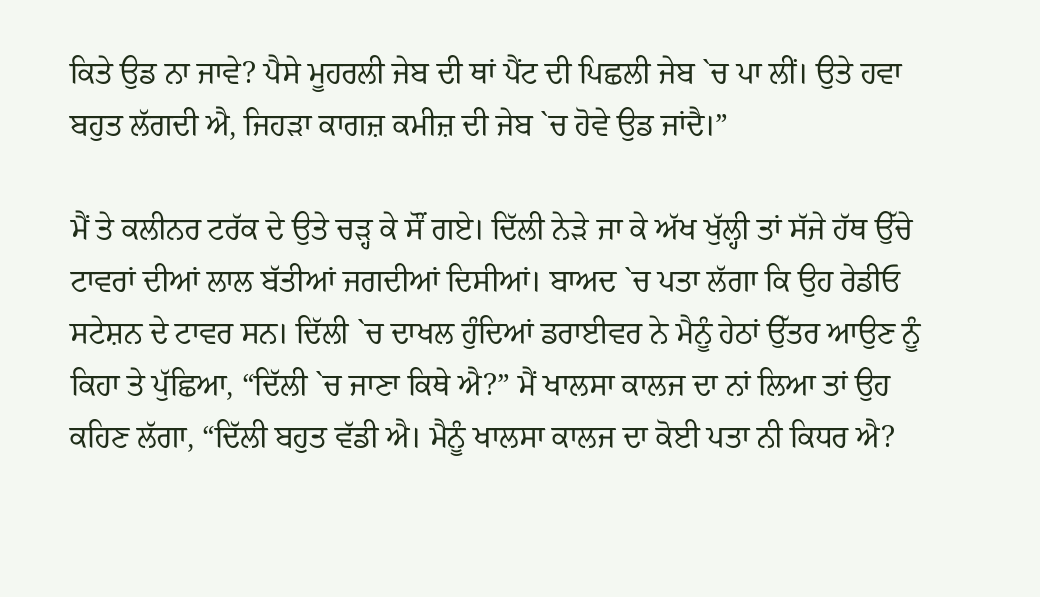ਕਿਤੇ ਉਡ ਨਾ ਜਾਵੇ? ਪੈਸੇ ਮੂਹਰਲੀ ਜੇਬ ਦੀ ਥਾਂ ਪੈਂਟ ਦੀ ਪਿਛਲੀ ਜੇਬ `ਚ ਪਾ ਲੀਂ। ਉਤੇ ਹਵਾ ਬਹੁਤ ਲੱਗਦੀ ਐ, ਜਿਹੜਾ ਕਾਗਜ਼ ਕਮੀਜ਼ ਦੀ ਜੇਬ `ਚ ਹੋਵੇ ਉਡ ਜਾਂਦੈ।”

ਮੈਂ ਤੇ ਕਲੀਨਰ ਟਰੱਕ ਦੇ ਉਤੇ ਚੜ੍ਹ ਕੇ ਸੌਂ ਗਏ। ਦਿੱਲੀ ਨੇੜੇ ਜਾ ਕੇ ਅੱਖ ਖੁੱਲ੍ਹੀ ਤਾਂ ਸੱਜੇ ਹੱਥ ਉੱਚੇ ਟਾਵਰਾਂ ਦੀਆਂ ਲਾਲ ਬੱਤੀਆਂ ਜਗਦੀਆਂ ਦਿਸੀਆਂ। ਬਾਅਦ `ਚ ਪਤਾ ਲੱਗਾ ਕਿ ਉਹ ਰੇਡੀਓ ਸਟੇਸ਼ਨ ਦੇ ਟਾਵਰ ਸਨ। ਦਿੱਲੀ `ਚ ਦਾਖਲ ਹੁੰਦਿਆਂ ਡਰਾਈਵਰ ਨੇ ਮੈਨੂੰ ਹੇਠਾਂ ਉੱਤਰ ਆਉਣ ਨੂੰ ਕਿਹਾ ਤੇ ਪੁੱਛਿਆ, “ਦਿੱਲੀ `ਚ ਜਾਣਾ ਕਿਥੇ ਐ?” ਮੈਂ ਖਾਲਸਾ ਕਾਲਜ ਦਾ ਨਾਂ ਲਿਆ ਤਾਂ ਉਹ ਕਹਿਣ ਲੱਗਾ, “ਦਿੱਲੀ ਬਹੁਤ ਵੱਡੀ ਐ। ਮੈਨੂੰ ਖਾਲਸਾ ਕਾਲਜ ਦਾ ਕੋਈ ਪਤਾ ਨੀ ਕਿਧਰ ਐ?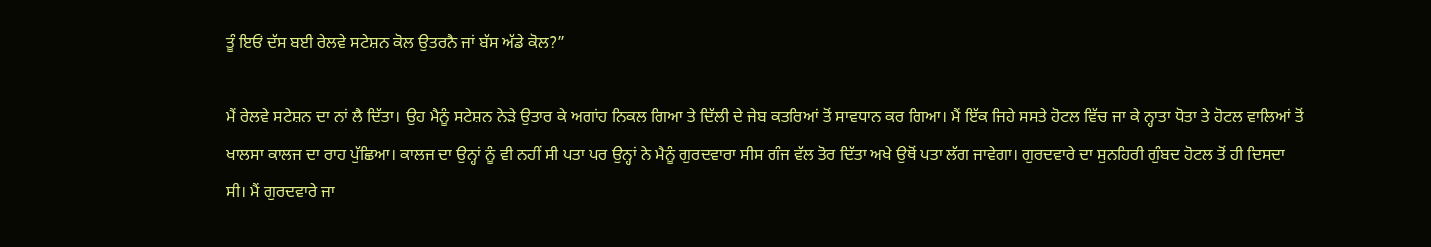ਤੂੰ ਇਓਂ ਦੱਸ ਬਈ ਰੇਲਵੇ ਸਟੇਸ਼ਨ ਕੋਲ ਉਤਰਨੈ ਜਾਂ ਬੱਸ ਅੱਡੇ ਕੋਲ?”

ਮੈਂ ਰੇਲਵੇ ਸਟੇਸ਼ਨ ਦਾ ਨਾਂ ਲੈ ਦਿੱਤਾ। ਉਹ ਮੈਨੂੰ ਸਟੇਸ਼ਨ ਨੇੜੇ ਉਤਾਰ ਕੇ ਅਗਾਂਹ ਨਿਕਲ ਗਿਆ ਤੇ ਦਿੱਲੀ ਦੇ ਜੇਬ ਕਤਰਿਆਂ ਤੋਂ ਸਾਵਧਾਨ ਕਰ ਗਿਆ। ਮੈਂ ਇੱਕ ਜਿਹੇ ਸਸਤੇ ਹੋਟਲ ਵਿੱਚ ਜਾ ਕੇ ਨ੍ਹਾਤਾ ਧੋਤਾ ਤੇ ਹੋਟਲ ਵਾਲਿਆਂ ਤੋਂ ਖਾਲਸਾ ਕਾਲਜ ਦਾ ਰਾਹ ਪੁੱਛਿਆ। ਕਾਲਜ ਦਾ ਉਨ੍ਹਾਂ ਨੂੰ ਵੀ ਨਹੀਂ ਸੀ ਪਤਾ ਪਰ ਉਨ੍ਹਾਂ ਨੇ ਮੈਨੂੰ ਗੁਰਦਵਾਰਾ ਸੀਸ ਗੰਜ ਵੱਲ ਤੋਰ ਦਿੱਤਾ ਅਖੇ ਉਥੋਂ ਪਤਾ ਲੱਗ ਜਾਵੇਗਾ। ਗੁਰਦਵਾਰੇ ਦਾ ਸੁਨਹਿਰੀ ਗੁੰਬਦ ਹੋਟਲ ਤੋਂ ਹੀ ਦਿਸਦਾ ਸੀ। ਮੈਂ ਗੁਰਦਵਾਰੇ ਜਾ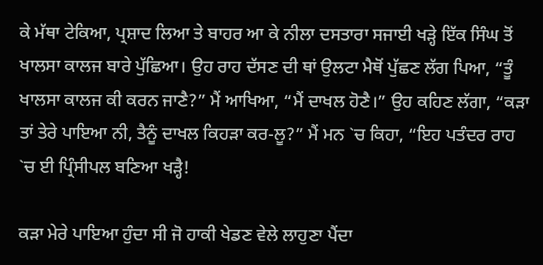ਕੇ ਮੱਥਾ ਟੇਕਿਆ, ਪ੍ਰਸ਼ਾਦ ਲਿਆ ਤੇ ਬਾਹਰ ਆ ਕੇ ਨੀਲਾ ਦਸਤਾਰਾ ਸਜਾਈ ਖੜ੍ਹੇ ਇੱਕ ਸਿੰਘ ਤੋਂ ਖਾਲਸਾ ਕਾਲਜ ਬਾਰੇ ਪੁੱਛਿਆ। ਉਹ ਰਾਹ ਦੱਸਣ ਦੀ ਥਾਂ ਉਲਟਾ ਮੈਥੋਂ ਪੁੱਛਣ ਲੱਗ ਪਿਆ, “ਤੂੰ ਖਾਲਸਾ ਕਾਲਜ ਕੀ ਕਰਨ ਜਾਣੈ?” ਮੈਂ ਆਖਿਆ, “ਮੈਂ ਦਾਖਲ ਹੋਣੈ।” ਉਹ ਕਹਿਣ ਲੱਗਾ, “ਕੜਾ ਤਾਂ ਤੇਰੇ ਪਾਇਆ ਨੀ, ਤੈਨੂੰ ਦਾਖਲ ਕਿਹੜਾ ਕਰ-ਲੂ?” ਮੈਂ ਮਨ `ਚ ਕਿਹਾ, “ਇਹ ਪਤੰਦਰ ਰਾਹ `ਚ ਈ ਪ੍ਰਿੰਸੀਪਲ ਬਣਿਆ ਖੜ੍ਹੈ!

ਕੜਾ ਮੇਰੇ ਪਾਇਆ ਹੁੰਦਾ ਸੀ ਜੋ ਹਾਕੀ ਖੇਡਣ ਵੇਲੇ ਲਾਹੁਣਾ ਪੈਂਦਾ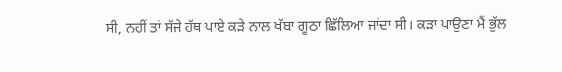ਸੀ, ਨਹੀਂ ਤਾਂ ਸੱਜੇ ਹੱਥ ਪਾਏ ਕੜੇ ਨਾਲ ਖੱਬਾ ਗੂਠਾ ਛਿੱਲਿਆ ਜਾਂਦਾ ਸੀ। ਕੜਾ ਪਾਉਣਾ ਮੈਂ ਭੁੱਲ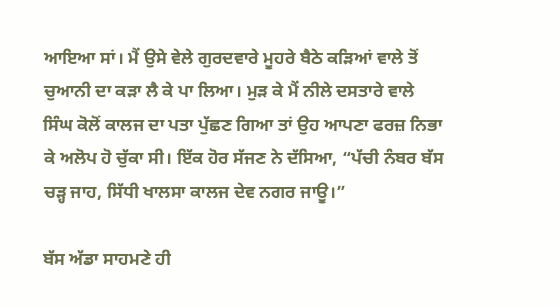ਆਇਆ ਸਾਂ। ਮੈਂ ਉਸੇ ਵੇਲੇ ਗੁਰਦਵਾਰੇ ਮੂਹਰੇ ਬੈਠੇ ਕੜਿਆਂ ਵਾਲੇ ਤੋਂ ਚੁਆਨੀ ਦਾ ਕੜਾ ਲੈ ਕੇ ਪਾ ਲਿਆ। ਮੁੜ ਕੇ ਮੈਂ ਨੀਲੇ ਦਸਤਾਰੇ ਵਾਲੇ ਸਿੰਘ ਕੋਲੋਂ ਕਾਲਜ ਦਾ ਪਤਾ ਪੁੱਛਣ ਗਿਆ ਤਾਂ ਉਹ ਆਪਣਾ ਫਰਜ਼ ਨਿਭਾ ਕੇ ਅਲੋਪ ਹੋ ਚੁੱਕਾ ਸੀ। ਇੱਕ ਹੋਰ ਸੱਜਣ ਨੇ ਦੱਸਿਆ, “ਪੱਚੀ ਨੰਬਰ ਬੱਸ ਚੜ੍ਹ ਜਾਹ, ਸਿੱਧੀ ਖਾਲਸਾ ਕਾਲਜ ਦੇਵ ਨਗਰ ਜਾਊ।”

ਬੱਸ ਅੱਡਾ ਸਾਹਮਣੇ ਹੀ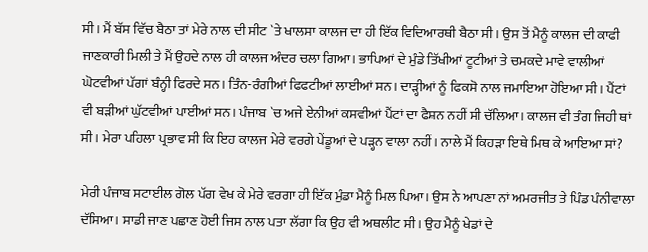ਸੀ। ਮੈਂ ਬੱਸ ਵਿੱਚ ਬੈਠਾ ਤਾਂ ਮੇਰੇ ਨਾਲ ਦੀ ਸੀਟ `ਤੇ ਖਾਲਸਾ ਕਾਲਜ ਦਾ ਹੀ ਇੱਕ ਵਿਦਿਆਰਥੀ ਬੈਠਾ ਸੀ। ਉਸ ਤੋਂ ਮੈਨੂੰ ਕਾਲਜ ਦੀ ਕਾਫੀ ਜਾਣਕਾਰੀ ਮਿਲੀ ਤੇ ਮੈਂ ਉਹਦੇ ਨਾਲ ਹੀ ਕਾਲਜ ਅੰਦਰ ਚਲਾ ਗਿਆ। ਭਾਪਿਆਂ ਦੇ ਮੁੰਡੇ ਤਿੱਖੀਆਂ ਟੂਟੀਆਂ ਤੇ ਚਮਕਦੇ ਮਾਵੇ ਵਾਲੀਆਂ ਘੋਟਵੀਆਂ ਪੱਗਾਂ ਬੰਨ੍ਹੀ ਫਿਰਦੇ ਸਨ। ਤਿੰਨ-ਰੰਗੀਆਂ ਫਿਫਟੀਆਂ ਲਾਈਆਂ ਸਨ। ਦਾੜ੍ਹੀਆਂ ਨੂੰ ਫਿਕਸੋ ਨਾਲ ਜਮਾਇਆ ਹੋਇਆ ਸੀ। ਪੈਂਟਾਂ ਵੀ ਬੜੀਆਂ ਘੁੱਟਵੀਆਂ ਪਾਈਆਂ ਸਨ। ਪੰਜਾਬ `ਚ ਅਜੇ ਏਨੀਆਂ ਕਸਵੀਆਂ ਪੈਂਟਾਂ ਦਾ ਫੈਸ਼ਨ ਨਹੀਂ ਸੀ ਚੱਲਿਆ। ਕਾਲਜ ਵੀ ਤੰਗ ਜਿਹੀ ਥਾਂ ਸੀ। ਮੇਰਾ ਪਹਿਲਾ ਪ੍ਰਭਾਵ ਸੀ ਕਿ ਇਹ ਕਾਲਜ ਮੇਰੇ ਵਰਗੇ ਪੇਂਡੂਆਂ ਦੇ ਪੜ੍ਹਨ ਵਾਲਾ ਨਹੀਂ। ਨਾਲੇ ਮੈਂ ਕਿਹੜਾ ਇਥੇ ਮਿਥ ਕੇ ਆਇਆ ਸਾਂ?

ਮੇਰੀ ਪੰਜਾਬ ਸਟਾਈਲ ਗੋਲ ਪੱਗ ਵੇਖ ਕੇ ਮੇਰੇ ਵਰਗਾ ਹੀ ਇੱਕ ਮੁੰਡਾ ਮੈਨੂੰ ਮਿਲ ਪਿਆ। ਉਸ ਨੇ ਆਪਣਾ ਨਾਂ ਅਮਰਜੀਤ ਤੇ ਪਿੰਡ ਪੰਨੀਵਾਲਾ ਦੱਸਿਆ। ਸਾਡੀ ਜਾਣ ਪਛਾਣ ਹੋਈ ਜਿਸ ਨਾਲ ਪਤਾ ਲੱਗਾ ਕਿ ਉਹ ਵੀ ਅਥਲੀਟ ਸੀ। ਉਹ ਮੈਨੂੰ ਖੇਡਾਂ ਦੇ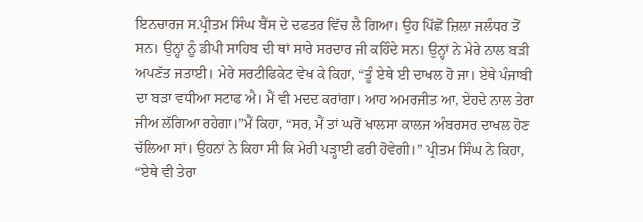ਇਨਚਾਰਜ ਸ.ਪ੍ਰੀਤਮ ਸਿੰਘ ਬੈਂਸ ਦੇ ਦਫਤਰ ਵਿੱਚ ਲੈ ਗਿਆ। ਉਹ ਪਿੱਛੋਂ ਜ਼ਿਲਾ ਜਲੰਧਰ ਤੋਂ ਸਨ। ਉਨ੍ਹਾਂ ਨੂੰ ਡੀਪੀ ਸਾਹਿਬ ਦੀ ਥਾਂ ਸਾਰੇ ਸਰਦਾਰ ਜੀ ਕਹਿੰਦੇ ਸਨ। ਉਨ੍ਹਾਂ ਨੇ ਮੇਰੇ ਨਾਲ ਬੜੀ ਅਪਣੱਤ ਜਤਾਈ। ਮੇਰੇ ਸਰਟੀਫਿਕੇਟ ਵੇਖ ਕੇ ਕਿਹਾ, “ਤੂੰ ਏਥੇ ਈ ਦਾਖਲ ਹੋ ਜਾ। ਏਥੇ ਪੰਜਾਬੀ ਦਾ ਬੜਾ ਵਧੀਆ ਸਟਾਫ ਐ। ਮੈਂ ਵੀ ਮਦਦ ਕਰਾਂਗਾ। ਆਹ ਅਮਰਜੀਤ ਆ, ਏਹਦੇ ਨਾਲ ਤੇਰਾ ਜੀਅ ਲੱਗਿਆ ਰਹੇਗਾ।”ਮੈਂ ਕਿਹਾ, “ਸਰ, ਮੈਂ ਤਾਂ ਘਰੋਂ ਖਾਲਸਾ ਕਾਲਜ ਅੰਬਰਸਰ ਦਾਖਲ ਹੋਣ ਚੱਲਿਆ ਸਾਂ। ਉਹਨਾਂ ਨੇ ਕਿਹਾ ਸੀ ਕਿ ਮੇਰੀ ਪੜ੍ਹਾਈ ਫਰੀ ਹੋਵੇਗੀ।” ਪ੍ਰੀਤਮ ਸਿੰਘ ਨੇ ਕਿਹਾ, “ਏਥੇ ਵੀ ਤੇਰਾ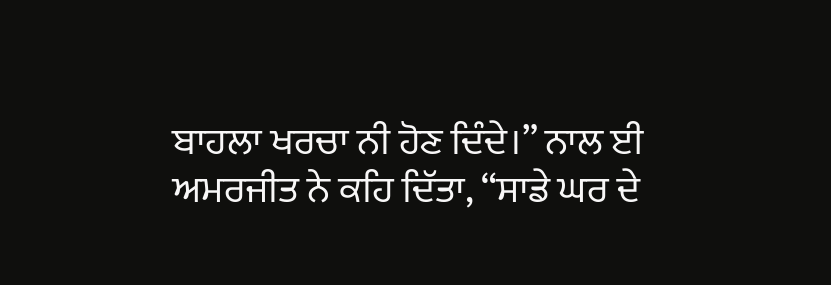ਬਾਹਲਾ ਖਰਚਾ ਨੀ ਹੋਣ ਦਿੰਦੇ।” ਨਾਲ ਈ ਅਮਰਜੀਤ ਨੇ ਕਹਿ ਦਿੱਤਾ, “ਸਾਡੇ ਘਰ ਦੇ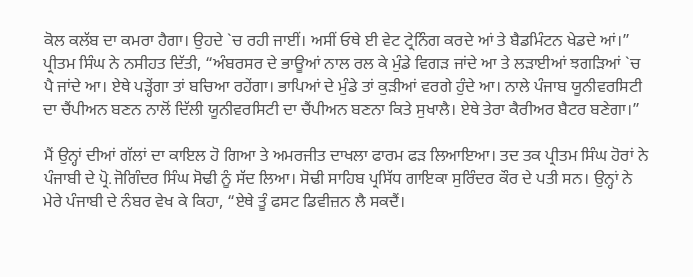ਕੋਲ ਕਲੱਬ ਦਾ ਕਮਰਾ ਹੈਗਾ। ਉਹਦੇ `ਚ ਰਹੀ ਜਾਈਂ। ਅਸੀਂ ਓਥੇ ਈ ਵੇਟ ਟ੍ਰੇਨਿੰਗ ਕਰਦੇ ਆਂ ਤੇ ਬੈਡਮਿੰਟਨ ਖੇਡਦੇ ਆਂ।” ਪ੍ਰੀਤਮ ਸਿੰਘ ਨੇ ਨਸੀਹਤ ਦਿੱਤੀ, “ਅੰਬਰਸਰ ਦੇ ਭਾਊਆਂ ਨਾਲ ਰਲ ਕੇ ਮੁੰਡੇ ਵਿਗੜ ਜਾਂਦੇ ਆ ਤੇ ਲੜਾਈਆਂ ਝਗੜਿਆਂ `ਚ ਪੈ ਜਾਂਦੇ ਆ। ਏਥੇ ਪੜ੍ਹੇਂਗਾ ਤਾਂ ਬਚਿਆ ਰਹੇਂਗਾ। ਭਾਪਿਆਂ ਦੇ ਮੁੰਡੇ ਤਾਂ ਕੁੜੀਆਂ ਵਰਗੇ ਹੁੰਦੇ ਆ। ਨਾਲੇ ਪੰਜਾਬ ਯੂਨੀਵਰਸਿਟੀ ਦਾ ਚੈਂਪੀਅਨ ਬਣਨ ਨਾਲੋਂ ਦਿੱਲੀ ਯੂਨੀਵਰਸਿਟੀ ਦਾ ਚੈਂਪੀਅਨ ਬਣਨਾ ਕਿਤੇ ਸੁਖਾਲੈ। ਏਥੇ ਤੇਰਾ ਕੈਰੀਅਰ ਬੈਟਰ ਬਣੇਗਾ।”

ਮੈਂ ਉਨ੍ਹਾਂ ਦੀਆਂ ਗੱਲਾਂ ਦਾ ਕਾਇਲ ਹੋ ਗਿਆ ਤੇ ਅਮਰਜੀਤ ਦਾਖਲਾ ਫਾਰਮ ਫੜ ਲਿਆਇਆ। ਤਦ ਤਕ ਪ੍ਰੀਤਮ ਸਿੰਘ ਹੋਰਾਂ ਨੇ ਪੰਜਾਬੀ ਦੇ ਪ੍ਰੋ.ਜੋਗਿੰਦਰ ਸਿੰਘ ਸੋਢੀ ਨੂੰ ਸੱਦ ਲਿਆ। ਸੋਢੀ ਸਾਹਿਬ ਪ੍ਰਸਿੱਧ ਗਾਇਕਾ ਸੁਰਿੰਦਰ ਕੌਰ ਦੇ ਪਤੀ ਸਨ। ਉਨ੍ਹਾਂ ਨੇ ਮੇਰੇ ਪੰਜਾਬੀ ਦੇ ਨੰਬਰ ਵੇਖ ਕੇ ਕਿਹਾ, “ਏਥੇ ਤੂੰ ਫਸਟ ਡਿਵੀਜ਼ਨ ਲੈ ਸਕਦੈਂ।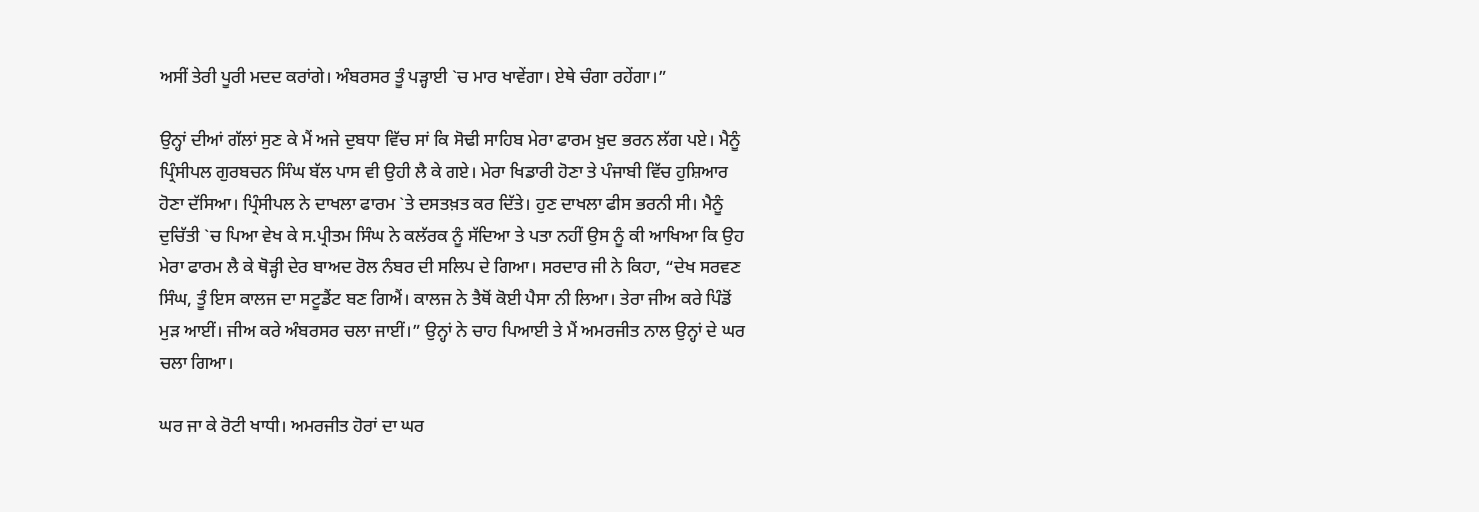ਅਸੀਂ ਤੇਰੀ ਪੂਰੀ ਮਦਦ ਕਰਾਂਗੇ। ਅੰਬਰਸਰ ਤੂੰ ਪੜ੍ਹਾਈ `ਚ ਮਾਰ ਖਾਵੇਂਗਾ। ਏਥੇ ਚੰਗਾ ਰਹੇਂਗਾ।”

ਉਨ੍ਹਾਂ ਦੀਆਂ ਗੱਲਾਂ ਸੁਣ ਕੇ ਮੈਂ ਅਜੇ ਦੁਬਧਾ ਵਿੱਚ ਸਾਂ ਕਿ ਸੋਢੀ ਸਾਹਿਬ ਮੇਰਾ ਫਾਰਮ ਖ਼ੁਦ ਭਰਨ ਲੱਗ ਪਏ। ਮੈਨੂੰ ਪ੍ਰਿੰਸੀਪਲ ਗੁਰਬਚਨ ਸਿੰਘ ਬੱਲ ਪਾਸ ਵੀ ਉਹੀ ਲੈ ਕੇ ਗਏ। ਮੇਰਾ ਖਿਡਾਰੀ ਹੋਣਾ ਤੇ ਪੰਜਾਬੀ ਵਿੱਚ ਹੁਸ਼ਿਆਰ ਹੋਣਾ ਦੱਸਿਆ। ਪ੍ਰਿੰਸੀਪਲ ਨੇ ਦਾਖਲਾ ਫਾਰਮ `ਤੇ ਦਸਤਖ਼ਤ ਕਰ ਦਿੱਤੇ। ਹੁਣ ਦਾਖਲਾ ਫੀਸ ਭਰਨੀ ਸੀ। ਮੈਨੂੰ ਦੁਚਿੱਤੀ `ਚ ਪਿਆ ਵੇਖ ਕੇ ਸ.ਪ੍ਰੀਤਮ ਸਿੰਘ ਨੇ ਕਲੱਰਕ ਨੂੰ ਸੱਦਿਆ ਤੇ ਪਤਾ ਨਹੀਂ ਉਸ ਨੂੰ ਕੀ ਆਖਿਆ ਕਿ ਉਹ ਮੇਰਾ ਫਾਰਮ ਲੈ ਕੇ ਥੋੜ੍ਹੀ ਦੇਰ ਬਾਅਦ ਰੋਲ ਨੰਬਰ ਦੀ ਸਲਿਪ ਦੇ ਗਿਆ। ਸਰਦਾਰ ਜੀ ਨੇ ਕਿਹਾ, “ਦੇਖ ਸਰਵਣ ਸਿੰਘ, ਤੂੰ ਇਸ ਕਾਲਜ ਦਾ ਸਟੂਡੈਂਟ ਬਣ ਗਿਐਂ। ਕਾਲਜ ਨੇ ਤੈਥੋਂ ਕੋਈ ਪੈਸਾ ਨੀ ਲਿਆ। ਤੇਰਾ ਜੀਅ ਕਰੇ ਪਿੰਡੋਂ ਮੁੜ ਆਈਂ। ਜੀਅ ਕਰੇ ਅੰਬਰਸਰ ਚਲਾ ਜਾਈਂ।” ਉਨ੍ਹਾਂ ਨੇ ਚਾਹ ਪਿਆਈ ਤੇ ਮੈਂ ਅਮਰਜੀਤ ਨਾਲ ਉਨ੍ਹਾਂ ਦੇ ਘਰ ਚਲਾ ਗਿਆ।

ਘਰ ਜਾ ਕੇ ਰੋਟੀ ਖਾਧੀ। ਅਮਰਜੀਤ ਹੋਰਾਂ ਦਾ ਘਰ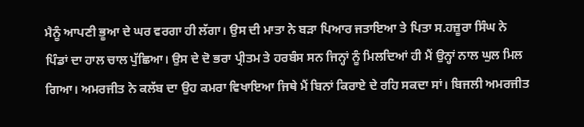ਮੈਨੂੰ ਆਪਣੀ ਭੂਆ ਦੇ ਘਰ ਵਰਗਾ ਹੀ ਲੱਗਾ। ਉਸ ਦੀ ਮਾਤਾ ਨੇ ਬੜਾ ਪਿਆਰ ਜਤਾਇਆ ਤੇ ਪਿਤਾ ਸ.ਹਜ਼ੂਰਾ ਸਿੰਘ ਨੇ ਪਿੰਡਾਂ ਦਾ ਹਾਲ ਚਾਲ ਪੁੱਛਿਆ। ਉਸ ਦੇ ਦੋ ਭਰਾ ਪ੍ਰੀਤਮ ਤੇ ਹਰਬੰਸ ਸਨ ਜਿਨ੍ਹਾਂ ਨੂੰ ਮਿਲਦਿਆਂ ਹੀ ਮੈਂ ਉਨ੍ਹਾਂ ਨਾਲ ਘੁਲ ਮਿਲ ਗਿਆ। ਅਮਰਜੀਤ ਨੇ ਕਲੱਬ ਦਾ ਉਹ ਕਮਰਾ ਵਿਖਾਇਆ ਜਿਥੇ ਮੈਂ ਬਿਨਾਂ ਕਿਰਾਏ ਦੇ ਰਹਿ ਸਕਦਾ ਸਾਂ। ਬਿਜਲੀ ਅਮਰਜੀਤ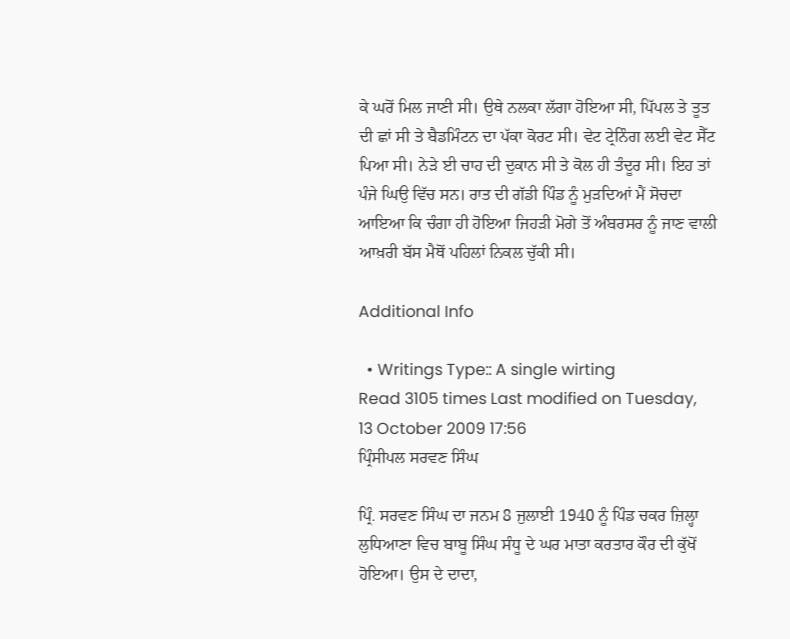ਕੇ ਘਰੋਂ ਮਿਲ ਜਾਣੀ ਸੀ। ਉਥੇ ਨਲਕਾ ਲੱਗਾ ਹੋਇਆ ਸੀ, ਪਿੱਪਲ ਤੇ ਤੂਤ ਦੀ ਛਾਂ ਸੀ ਤੇ ਬੈਡਮਿੰਟਨ ਦਾ ਪੱਕਾ ਕੋਰਟ ਸੀ। ਵੇਟ ਟ੍ਰੇਨਿੰਗ ਲਈ ਵੇਟ ਸੈੱਟ ਪਿਆ ਸੀ। ਨੇੜੇ ਈ ਚਾਹ ਦੀ ਦੁਕਾਨ ਸੀ ਤੇ ਕੋਲ ਹੀ ਤੰਦੂਰ ਸੀ। ਇਹ ਤਾਂ ਪੰਜੇ ਘਿਉ ਵਿੱਚ ਸਨ। ਰਾਤ ਦੀ ਗੱਡੀ ਪਿੰਡ ਨੂੰ ਮੁੜਦਿਆਂ ਮੈਂ ਸੋਚਦਾ ਆਇਆ ਕਿ ਚੰਗਾ ਹੀ ਹੋਇਆ ਜਿਹੜੀ ਮੋਗੇ ਤੋਂ ਅੰਬਰਸਰ ਨੂੰ ਜਾਣ ਵਾਲੀ ਆਖ਼ਰੀ ਬੱਸ ਮੈਥੋਂ ਪਹਿਲਾਂ ਨਿਕਲ ਚੁੱਕੀ ਸੀ।

Additional Info

  • Writings Type:: A single wirting
Read 3105 times Last modified on Tuesday, 13 October 2009 17:56
ਪ੍ਰਿੰਸੀਪਲ ਸਰਵਣ ਸਿੰਘ

ਪ੍ਰਿੰ. ਸਰਵਣ ਸਿੰਘ ਦਾ ਜਨਮ 8 ਜੁਲਾਈ 1940 ਨੂੰ ਪਿੰਡ ਚਕਰ ਜ਼ਿਲ੍ਹਾ ਲੁਧਿਆਣਾ ਵਿਚ ਬਾਬੂ ਸਿੰਘ ਸੰਧੂ ਦੇ ਘਰ ਮਾਤਾ ਕਰਤਾਰ ਕੌਰ ਦੀ ਕੁੱਖੋਂ ਹੋਇਆ। ਉਸ ਦੇ ਦਾਦਾ,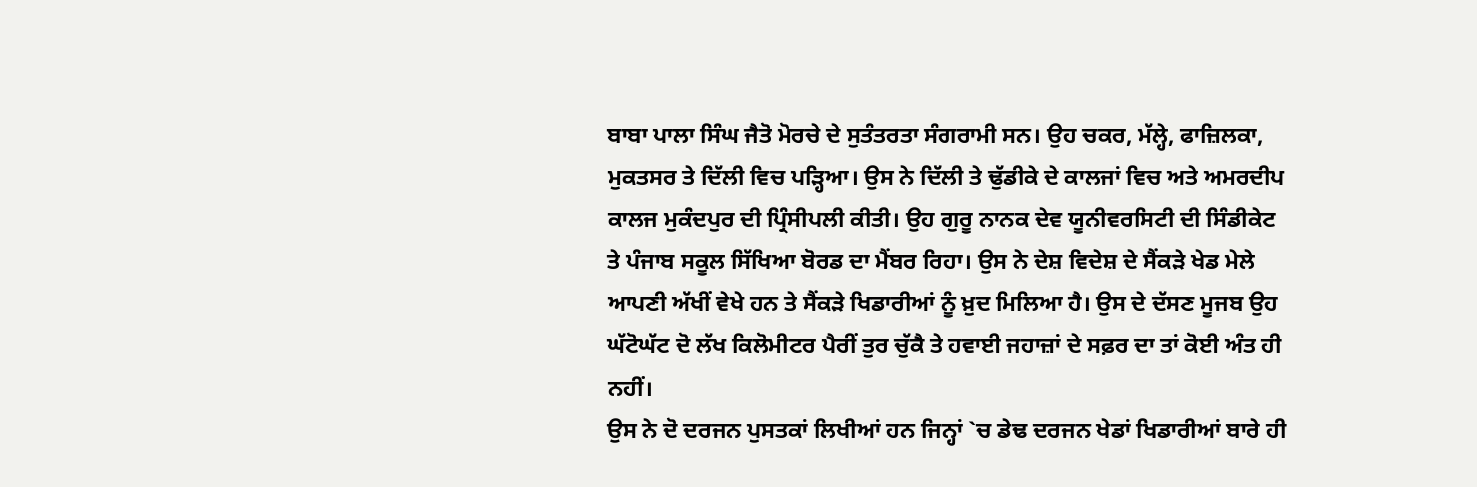ਬਾਬਾ ਪਾਲਾ ਸਿੰਘ ਜੈਤੋ ਮੋਰਚੇ ਦੇ ਸੁਤੰਤਰਤਾ ਸੰਗਰਾਮੀ ਸਨ। ਉਹ ਚਕਰ, ਮੱਲ੍ਹੇ, ਫਾਜ਼ਿਲਕਾ, ਮੁਕਤਸਰ ਤੇ ਦਿੱਲੀ ਵਿਚ ਪੜ੍ਹਿਆ। ਉਸ ਨੇ ਦਿੱਲੀ ਤੇ ਢੁੱਡੀਕੇ ਦੇ ਕਾਲਜਾਂ ਵਿਚ ਅਤੇ ਅਮਰਦੀਪ ਕਾਲਜ ਮੁਕੰਦਪੁਰ ਦੀ ਪ੍ਰਿੰਸੀਪਲੀ ਕੀਤੀ। ਉਹ ਗੁਰੂ ਨਾਨਕ ਦੇਵ ਯੂਨੀਵਰਸਿਟੀ ਦੀ ਸਿੰਡੀਕੇਟ ਤੇ ਪੰਜਾਬ ਸਕੂਲ ਸਿੱਖਿਆ ਬੋਰਡ ਦਾ ਮੈਂਬਰ ਰਿਹਾ। ਉਸ ਨੇ ਦੇਸ਼ ਵਿਦੇਸ਼ ਦੇ ਸੈਂਕੜੇ ਖੇਡ ਮੇਲੇ ਆਪਣੀ ਅੱਖੀਂ ਵੇਖੇ ਹਨ ਤੇ ਸੈਂਕੜੇ ਖਿਡਾਰੀਆਂ ਨੂੰ ਖ਼ੁਦ ਮਿਲਿਆ ਹੈ। ਉਸ ਦੇ ਦੱਸਣ ਮੂਜਬ ਉਹ ਘੱਟੋਘੱਟ ਦੋ ਲੱਖ ਕਿਲੋਮੀਟਰ ਪੈਰੀਂ ਤੁਰ ਚੁੱਕੈ ਤੇ ਹਵਾਈ ਜਹਾਜ਼ਾਂ ਦੇ ਸਫ਼ਰ ਦਾ ਤਾਂ ਕੋਈ ਅੰਤ ਹੀ ਨਹੀਂ।
ਉਸ ਨੇ ਦੋ ਦਰਜਨ ਪੁਸਤਕਾਂ ਲਿਖੀਆਂ ਹਨ ਜਿਨ੍ਹਾਂ `ਚ ਡੇਢ ਦਰਜਨ ਖੇਡਾਂ ਖਿਡਾਰੀਆਂ ਬਾਰੇ ਹੀ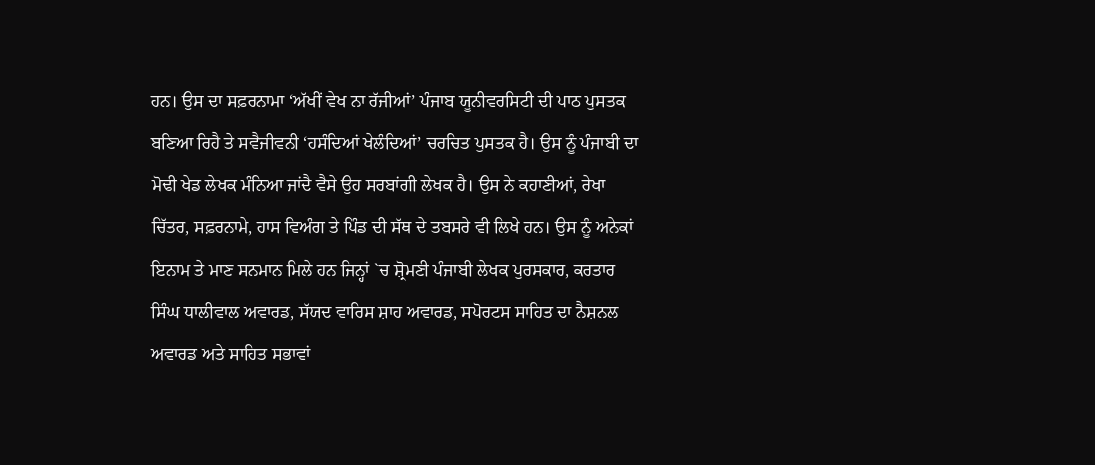ਹਨ। ਉਸ ਦਾ ਸਫ਼ਰਨਾਮਾ ‘ਅੱਖੀਂ ਵੇਖ ਨਾ ਰੱਜੀਆਂ’ ਪੰਜਾਬ ਯੂਨੀਵਰਸਿਟੀ ਦੀ ਪਾਠ ਪੁਸਤਕ ਬਣਿਆ ਰਿਹੈ ਤੇ ਸਵੈਜੀਵਨੀ ‘ਹਸੰਦਿਆਂ ਖੇਲੰਦਿਆਂ’ ਚਰਚਿਤ ਪੁਸਤਕ ਹੈ। ਉਸ ਨੂੰ ਪੰਜਾਬੀ ਦਾ ਮੋਢੀ ਖੇਡ ਲੇਖਕ ਮੰਨਿਆ ਜਾਂਦੈ ਵੈਸੇ ਉਹ ਸਰਬਾਂਗੀ ਲੇਖਕ ਹੈ। ਉਸ ਨੇ ਕਹਾਣੀਆਂ, ਰੇਖਾ ਚਿੱਤਰ, ਸਫ਼ਰਨਾਮੇ, ਹਾਸ ਵਿਅੰਗ ਤੇ ਪਿੰਡ ਦੀ ਸੱਥ ਦੇ ਤਬਸਰੇ ਵੀ ਲਿਖੇ ਹਨ। ਉਸ ਨੂੰ ਅਨੇਕਾਂ ਇਨਾਮ ਤੇ ਮਾਣ ਸਨਮਾਨ ਮਿਲੇ ਹਨ ਜਿਨ੍ਹਾਂ `ਚ ਸ਼੍ਰੋਮਣੀ ਪੰਜਾਬੀ ਲੇਖਕ ਪੁਰਸਕਾਰ, ਕਰਤਾਰ ਸਿੰਘ ਧਾਲੀਵਾਲ ਅਵਾਰਡ, ਸੱਯਦ ਵਾਰਿਸ ਸ਼ਾਹ ਅਵਾਰਡ, ਸਪੋਰਟਸ ਸਾਹਿਤ ਦਾ ਨੈਸ਼ਨਲ ਅਵਾਰਡ ਅਤੇ ਸਾਹਿਤ ਸਭਾਵਾਂ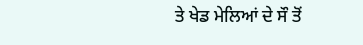ਤੇ ਖੇਡ ਮੇਲਿਆਂ ਦੇ ਸੌ ਤੋਂ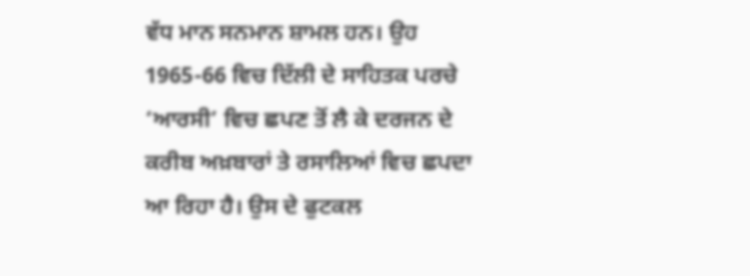ਵੱਧ ਮਾਨ ਸਨਮਾਨ ਸ਼ਾਮਲ ਹਨ। ਉਹ 1965-66 ਵਿਚ ਦਿੱਲੀ ਦੇ ਸਾਹਿਤਕ ਪਰਚੇ ‘ਆਰਸੀ’ ਵਿਚ ਛਪਣ ਤੋਂ ਲੈ ਕੇ ਦਰਜਨ ਦੇ ਕਰੀਬ ਅਖ਼ਬਾਰਾਂ ਤੇ ਰਸਾਲਿਆਂ ਵਿਚ ਛਪਦਾ ਆ ਰਿਹਾ ਹੈ। ਉਸ ਦੇ ਫੁਟਕਲ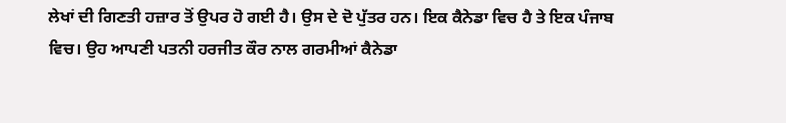ਲੇਖਾਂ ਦੀ ਗਿਣਤੀ ਹਜ਼ਾਰ ਤੋਂ ਉਪਰ ਹੋ ਗਈ ਹੈ। ਉਸ ਦੇ ਦੋ ਪੁੱਤਰ ਹਨ। ਇਕ ਕੈਨੇਡਾ ਵਿਚ ਹੈ ਤੇ ਇਕ ਪੰਜਾਬ ਵਿਚ। ਉਹ ਆਪਣੀ ਪਤਨੀ ਹਰਜੀਤ ਕੌਰ ਨਾਲ ਗਰਮੀਆਂ ਕੈਨੇਡਾ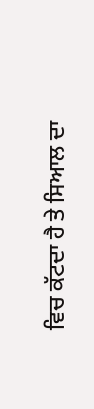ਵਿਚ ਕੱਟਦਾ ਹੈ ਤੇ ਸਿਆਲ ਦਾ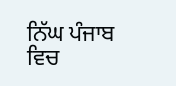ਨਿੱਘ ਪੰਜਾਬ ਵਿਚ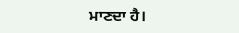ਮਾਣਦਾ ਹੈ।